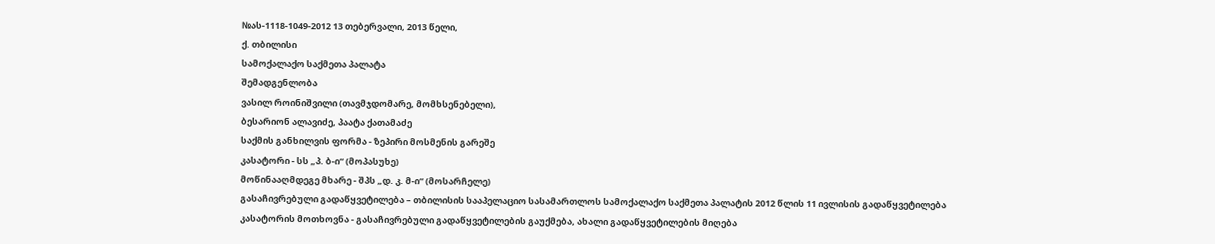№ას-1118-1049-2012 13 თებერვალი, 2013 წელი,
ქ. თბილისი
სამოქალაქო საქმეთა პალატა
შემადგენლობა
ვასილ როინიშვილი (თავმჯდომარე, მომხსენებელი),
ბესარიონ ალავიძე, პაატა ქათამაძე
საქმის განხილვის ფორმა - ზეპირი მოსმენის გარეშე
კასატორი - სს „პ. ბ-ი“ (მოპასუხე)
მოწინააღმდეგე მხარე - შპს „დ. კ. მ-ი“ (მოსარჩელე)
გასაჩივრებული გადაწყვეტილება – თბილისის სააპელაციო სასამართლოს სამოქალაქო საქმეთა პალატის 2012 წლის 11 ივლისის გადაწყვეტილება
კასატორის მოთხოვნა - გასაჩივრებული გადაწყვეტილების გაუქმება, ახალი გადაწყვეტილების მიღება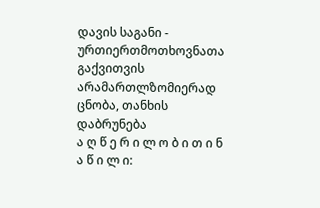დავის საგანი - ურთიერთმოთხოვნათა გაქვითვის არამართლზომიერად ცნობა, თანხის დაბრუნება
ა ღ წ ე რ ი ლ ო ბ ი თ ი ნ ა წ ი ლ ი: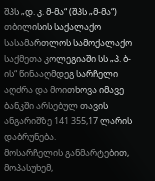შპს „დ. კ. მ-მა“ (შპს „მ-მა“) თბილისის საქალაქო სასამართლოს სამოქალაქო საქმეთა კოლეგიაში სს „პ. ბ-ის“ წინააღმდეგ სარჩელი აღძრა და მოითხოვა იმავე ბანკში არსებულ თავის ანგარიშზე 141 355,17 ლარის დაბრუნება.
მოსარჩელის განმარტებით, მოპასუხემ,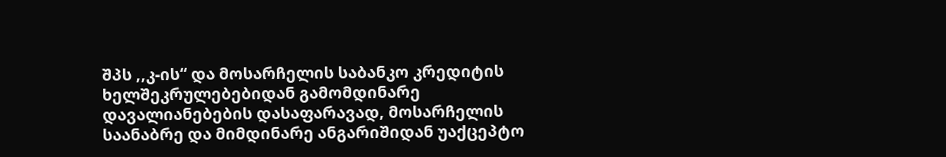შპს ,,კ-ის“ და მოსარჩელის საბანკო კრედიტის ხელშეკრულებებიდან გამომდინარე დავალიანებების დასაფარავად, მოსარჩელის საანაბრე და მიმდინარე ანგარიშიდან უაქცეპტო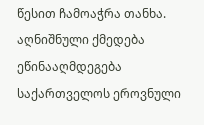წესით ჩამოაჭრა თანხა. აღნიშნული ქმედება ეწინააღმდეგება საქართველოს ეროვნული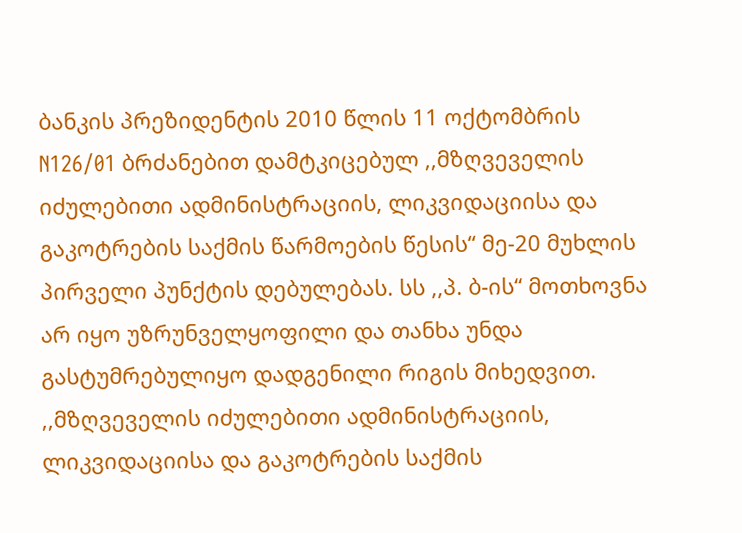ბანკის პრეზიდენტის 2010 წლის 11 ოქტომბრის N126/01 ბრძანებით დამტკიცებულ ,,მზღვეველის იძულებითი ადმინისტრაციის, ლიკვიდაციისა და გაკოტრების საქმის წარმოების წესის“ მე-20 მუხლის პირველი პუნქტის დებულებას. სს ,,პ. ბ-ის“ მოთხოვნა არ იყო უზრუნველყოფილი და თანხა უნდა გასტუმრებულიყო დადგენილი რიგის მიხედვით. ,,მზღვეველის იძულებითი ადმინისტრაციის, ლიკვიდაციისა და გაკოტრების საქმის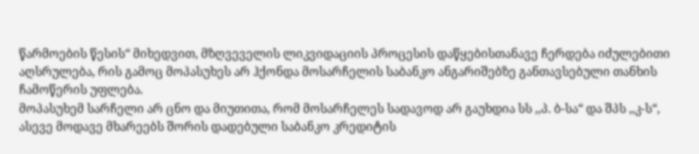წარმოების წესის“ მიხედვით, მზღვეველის ლიკვიდაციის პროცესის დაწყებისთანავე ჩერდება იძულებითი აღსრულება, რის გამოც მოპასუხეს არ ჰქონდა მოსარჩელის საბანკო ანგარიშებზე განთავსებული თანხის ჩამოწერის უფლება.
მოპასუხემ სარჩელი არ ცნო და მიუთითა, რომ მოსარჩელეს სადავოდ არ გაუხდია სს ,,პ. ბ-სა“ და შპს ,,კ-ს“, ასევე მოდავე მხარეებს შორის დადებული საბანკო კრედიტის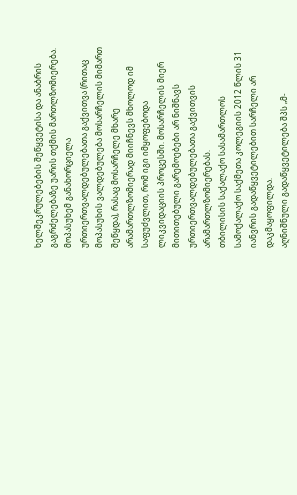ხელშეკრულებების შეწყვეტისა და ანაბრის გაგრძელებაზე უარის თქმის მართლზომიერება. მოპასუხემ განახორციელა ურთიერთვალდებულებათა გაქვითვა (რითაც მოპასუხის ვალდებულება მოსარჩელის მიმართ შეწყდა), რასაც მოსარჩელე მხარე არამართლზომიერად მიიჩნევს მხოლოდ იმ საფუძვლით, რომ იგი იმყოფებოდა ლიკვიდაციის პროცესში. მოსარჩელის მიერ მითითებული გარემოებები არ ნიშნავს ურთიერთვალდებულებათა გაქვითვის არამართლზომიერებას.
თბილისის საქალაქო სასამართლოს სამოქალაქო საქმეთა კოლეგიის 2012 წლის 31 იანვრის გადაწყვეტილებით სარჩელი არ დაკმაყოფილდა.
აღნიშნული გადაწყვეტილება შპს „მ-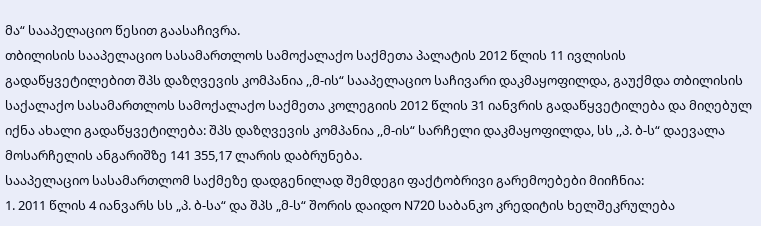მა“ სააპელაციო წესით გაასაჩივრა.
თბილისის სააპელაციო სასამართლოს სამოქალაქო საქმეთა პალატის 2012 წლის 11 ივლისის გადაწყვეტილებით შპს დაზღვევის კომპანია ,,მ-ის“ სააპელაციო საჩივარი დაკმაყოფილდა, გაუქმდა თბილისის საქალაქო სასამართლოს სამოქალაქო საქმეთა კოლეგიის 2012 წლის 31 იანვრის გადაწყვეტილება და მიღებულ იქნა ახალი გადაწყვეტილება: შპს დაზღვევის კომპანია ,,მ-ის“ სარჩელი დაკმაყოფილდა, სს ,,პ. ბ-ს“ დაევალა მოსარჩელის ანგარიშზე 141 355,17 ლარის დაბრუნება.
სააპელაციო სასამართლომ საქმეზე დადგენილად შემდეგი ფაქტობრივი გარემოებები მიიჩნია:
1. 2011 წლის 4 იანვარს სს „პ. ბ-სა“ და შპს „მ-ს“ შორის დაიდო N720 საბანკო კრედიტის ხელშეკრულება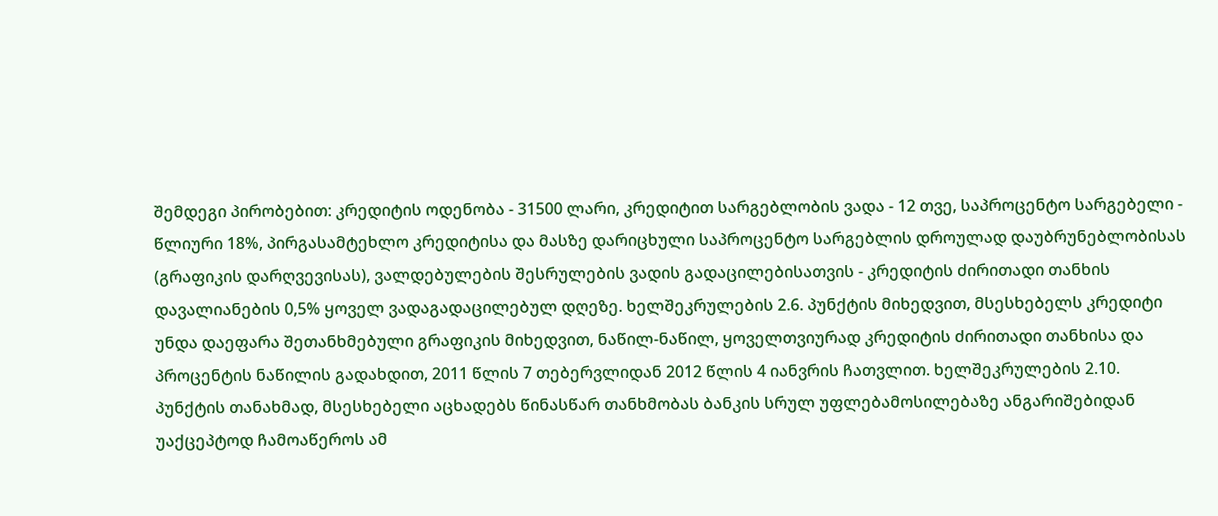შემდეგი პირობებით: კრედიტის ოდენობა - 31500 ლარი, კრედიტით სარგებლობის ვადა - 12 თვე, საპროცენტო სარგებელი - წლიური 18%, პირგასამტეხლო კრედიტისა და მასზე დარიცხული საპროცენტო სარგებლის დროულად დაუბრუნებლობისას (გრაფიკის დარღვევისას), ვალდებულების შესრულების ვადის გადაცილებისათვის - კრედიტის ძირითადი თანხის დავალიანების 0,5% ყოველ ვადაგადაცილებულ დღეზე. ხელშეკრულების 2.6. პუნქტის მიხედვით, მსესხებელს კრედიტი უნდა დაეფარა შეთანხმებული გრაფიკის მიხედვით, ნაწილ-ნაწილ, ყოველთვიურად კრედიტის ძირითადი თანხისა და პროცენტის ნაწილის გადახდით, 2011 წლის 7 თებერვლიდან 2012 წლის 4 იანვრის ჩათვლით. ხელშეკრულების 2.10. პუნქტის თანახმად, მსესხებელი აცხადებს წინასწარ თანხმობას ბანკის სრულ უფლებამოსილებაზე ანგარიშებიდან უაქცეპტოდ ჩამოაწეროს ამ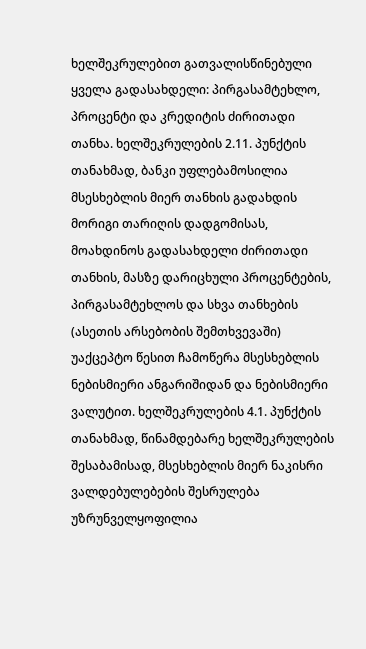ხელშეკრულებით გათვალისწინებული ყველა გადასახდელი: პირგასამტეხლო, პროცენტი და კრედიტის ძირითადი თანხა. ხელშეკრულების 2.11. პუნქტის თანახმად, ბანკი უფლებამოსილია მსესხებლის მიერ თანხის გადახდის მორიგი თარიღის დადგომისას, მოახდინოს გადასახდელი ძირითადი თანხის, მასზე დარიცხული პროცენტების, პირგასამტეხლოს და სხვა თანხების (ასეთის არსებობის შემთხვევაში) უაქცეპტო წესით ჩამოწერა მსესხებლის ნებისმიერი ანგარიშიდან და ნებისმიერი ვალუტით. ხელშეკრულების 4.1. პუნქტის თანახმად, წინამდებარე ხელშეკრულების შესაბამისად, მსესხებლის მიერ ნაკისრი ვალდებულებების შესრულება უზრუნველყოფილია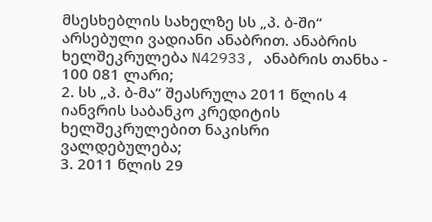მსესხებლის სახელზე სს „პ. ბ-ში“ არსებული ვადიანი ანაბრით. ანაბრის ხელშეკრულება N42933, ანაბრის თანხა - 100 081 ლარი;
2. სს „პ. ბ-მა“ შეასრულა 2011 წლის 4 იანვრის საბანკო კრედიტის ხელშეკრულებით ნაკისრი ვალდებულება;
3. 2011 წლის 29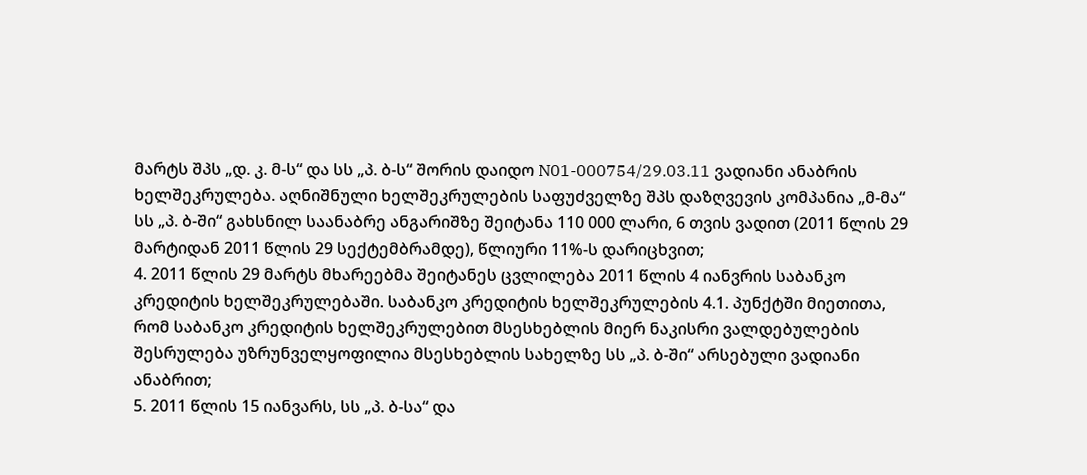მარტს შპს „დ. კ. მ-ს“ და სს „პ. ბ-ს“ შორის დაიდო N01-000754/29.03.11 ვადიანი ანაბრის ხელშეკრულება. აღნიშნული ხელშეკრულების საფუძველზე შპს დაზღვევის კომპანია „მ-მა“ სს „პ. ბ-ში“ გახსნილ საანაბრე ანგარიშზე შეიტანა 110 000 ლარი, 6 თვის ვადით (2011 წლის 29 მარტიდან 2011 წლის 29 სექტემბრამდე), წლიური 11%-ს დარიცხვით;
4. 2011 წლის 29 მარტს მხარეებმა შეიტანეს ცვლილება 2011 წლის 4 იანვრის საბანკო კრედიტის ხელშეკრულებაში. საბანკო კრედიტის ხელშეკრულების 4.1. პუნქტში მიეთითა, რომ საბანკო კრედიტის ხელშეკრულებით მსესხებლის მიერ ნაკისრი ვალდებულების შესრულება უზრუნველყოფილია მსესხებლის სახელზე სს „პ. ბ-ში“ არსებული ვადიანი ანაბრით;
5. 2011 წლის 15 იანვარს, სს „პ. ბ-სა“ და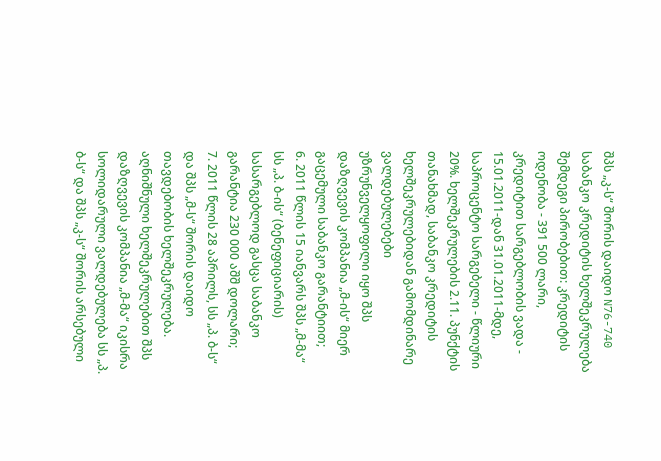შპს „კ-ს“ შორის დაიდო N76-740 საბანკო კრედიტის ხელშეკრულება შემდეგი პირობებით: კრედიტის ოდენობა - 391 500 ლარი, კრედიტით სარგებლობის ვადა - 15.01.2011-დან 31.01.2011-მდე, საპროცენტო სარგებელი - წლიური 20%. ხელშეკრულების 2.11. პუნქტის თანახმად, საბანკო კრედიტის ხელშეკრულებიდან გამომდინარე ვალდებულებები უზრუნველყოფილი იყო შპს დაზღვევის კომპანია „მ-ის“ მიერ გაცემული საბანკო გარანტიით;
6. 2011 წლის 15 იანვარს შპს „მ-მა“ სს „პ. ბ-ის“ (ბენეფიციარის) სასარგებლოდ გასცა საბანკო გარანტია 230 000 აშშ დოლარი;
7. 2011 წლის 28 აპრილს, სს „პ. ბ-ს“ და შპს „მ-ს“ შორის დაიდო თავდებობის ხელშეკრულება. აღნიშნული ხელშეკრულებით შპს დაზღვევის კომპანია „მ-მა“ იკისრა სოლიდარული ვალდებულება სს „პ. ბ-ს“ და შპს „კ-ს“ შორის არსებული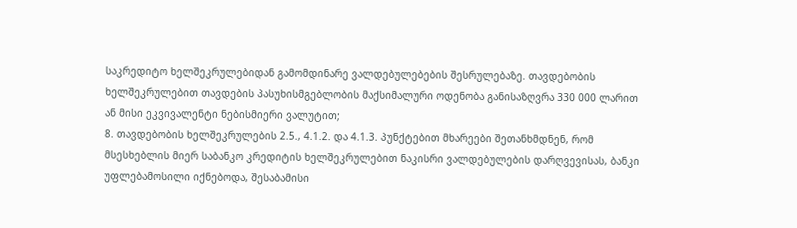საკრედიტო ხელშეკრულებიდან გამომდინარე ვალდებულებების შესრულებაზე. თავდებობის ხელშეკრულებით თავდების პასუხისმგებლობის მაქსიმალური ოდენობა განისაზღვრა 330 000 ლარით ან მისი ეკვივალენტი ნებისმიერი ვალუტით;
8. თავდებობის ხელშეკრულების 2.5., 4.1.2. და 4.1.3. პუნქტებით მხარეები შეთანხმდნენ, რომ მსესხებლის მიერ საბანკო კრედიტის ხელშეკრულებით ნაკისრი ვალდებულების დარღვევისას, ბანკი უფლებამოსილი იქნებოდა, შესაბამისი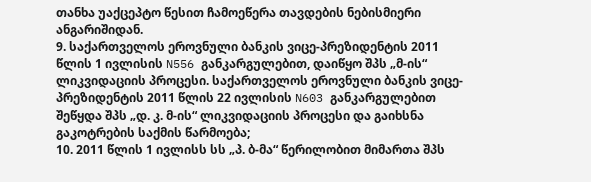თანხა უაქცეპტო წესით ჩამოეწერა თავდების ნებისმიერი ანგარიშიდან.
9. საქართველოს ეროვნული ბანკის ვიცე-პრეზიდენტის 2011 წლის 1 ივლისის N556 განკარგულებით, დაიწყო შპს „მ-ის“ ლიკვიდაციის პროცესი. საქართველოს ეროვნული ბანკის ვიცე-პრეზიდენტის 2011 წლის 22 ივლისის N603 განკარგულებით შეწყდა შპს „დ. კ. მ-ის“ ლიკვიდაციის პროცესი და გაიხსნა გაკოტრების საქმის წარმოება;
10. 2011 წლის 1 ივლისს სს „პ. ბ-მა“ წერილობით მიმართა შპს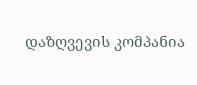დაზღვევის კომპანია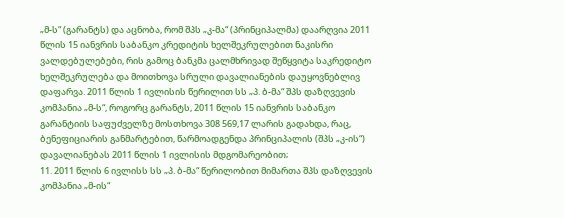„მ-ს“ (გარანტს) და აცნობა, რომ შპს „კ-მა“ (პრინციპალმა) დაარღვია 2011 წლის 15 იანვრის საბანკო კრედიტის ხელშეკრულებით ნაკისრი ვალდებულებები, რის გამოც ბანკმა ცალმხრივად შეწყვიტა საკრედიტო ხელშეკრულება და მოითხოვა სრული დავალიანების დაუყოვნებლივ დაფარვა. 2011 წლის 1 ივლისის წერილით სს „პ. ბ-მა“ შპს დაზღვევის კომპანია „მ-ს“, როგორც გარანტს, 2011 წლის 15 იანვრის საბანკო გარანტიის საფუძველზე მოსთხოვა 308 569,17 ლარის გადახდა, რაც, ბენეფიციარის განმარტებით, წარმოადგენდა პრინციპალის (შპს „კ-ის“) დავალიანებას 2011 წლის 1 ივლისის მდგომარეობით;
11. 2011 წლის 6 ივლისს სს „პ. ბ-მა“ წერილობით მიმართა შპს დაზღვევის კომპანია „მ-ის“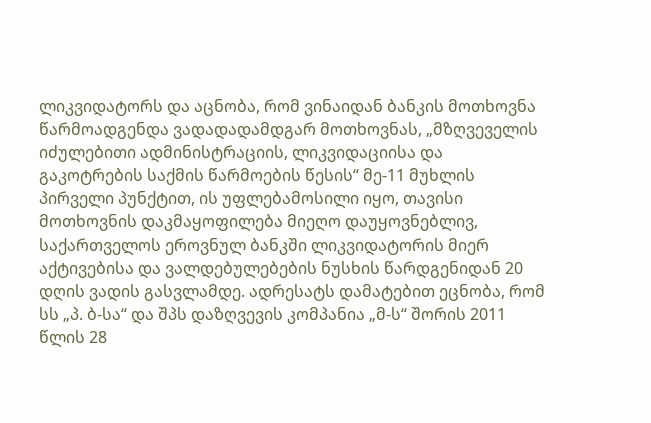ლიკვიდატორს და აცნობა, რომ ვინაიდან ბანკის მოთხოვნა წარმოადგენდა ვადადადამდგარ მოთხოვნას, „მზღვეველის იძულებითი ადმინისტრაციის, ლიკვიდაციისა და გაკოტრების საქმის წარმოების წესის“ მე-11 მუხლის პირველი პუნქტით, ის უფლებამოსილი იყო, თავისი მოთხოვნის დაკმაყოფილება მიეღო დაუყოვნებლივ, საქართველოს ეროვნულ ბანკში ლიკვიდატორის მიერ აქტივებისა და ვალდებულებების ნუსხის წარდგენიდან 20 დღის ვადის გასვლამდე. ადრესატს დამატებით ეცნობა, რომ სს „პ. ბ-სა“ და შპს დაზღვევის კომპანია „მ-ს“ შორის 2011 წლის 28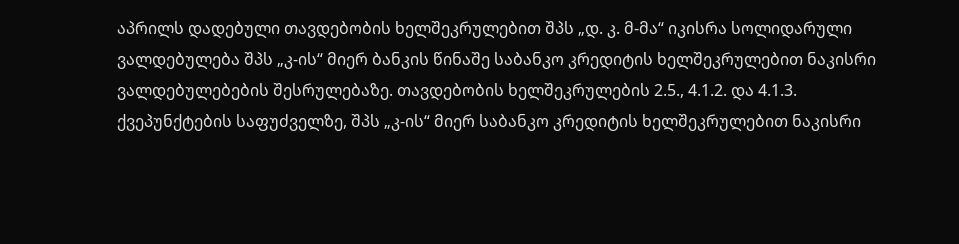აპრილს დადებული თავდებობის ხელშეკრულებით შპს „დ. კ. მ-მა“ იკისრა სოლიდარული ვალდებულება შპს „კ-ის“ მიერ ბანკის წინაშე საბანკო კრედიტის ხელშეკრულებით ნაკისრი ვალდებულებების შესრულებაზე. თავდებობის ხელშეკრულების 2.5., 4.1.2. და 4.1.3. ქვეპუნქტების საფუძველზე, შპს „კ-ის“ მიერ საბანკო კრედიტის ხელშეკრულებით ნაკისრი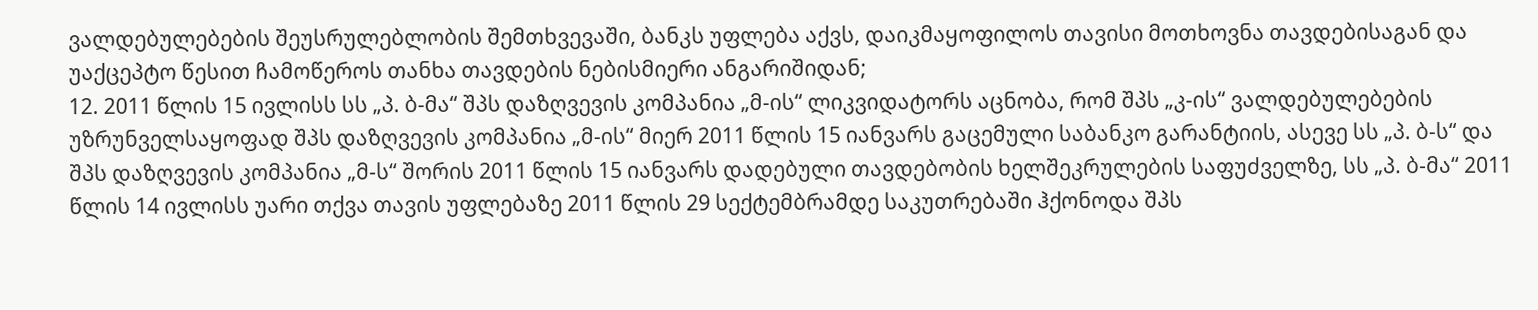ვალდებულებების შეუსრულებლობის შემთხვევაში, ბანკს უფლება აქვს, დაიკმაყოფილოს თავისი მოთხოვნა თავდებისაგან და უაქცეპტო წესით ჩამოწეროს თანხა თავდების ნებისმიერი ანგარიშიდან;
12. 2011 წლის 15 ივლისს სს „პ. ბ-მა“ შპს დაზღვევის კომპანია „მ-ის“ ლიკვიდატორს აცნობა, რომ შპს „კ-ის“ ვალდებულებების უზრუნველსაყოფად შპს დაზღვევის კომპანია „მ-ის“ მიერ 2011 წლის 15 იანვარს გაცემული საბანკო გარანტიის, ასევე სს „პ. ბ-ს“ და შპს დაზღვევის კომპანია „მ-ს“ შორის 2011 წლის 15 იანვარს დადებული თავდებობის ხელშეკრულების საფუძველზე, სს „პ. ბ-მა“ 2011 წლის 14 ივლისს უარი თქვა თავის უფლებაზე 2011 წლის 29 სექტემბრამდე საკუთრებაში ჰქონოდა შპს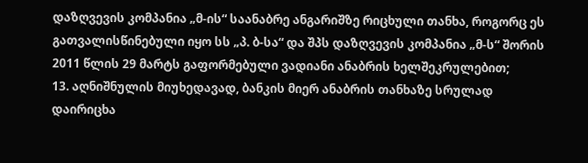დაზღვევის კომპანია „მ-ის“ საანაბრე ანგარიშზე რიცხული თანხა, როგორც ეს გათვალისწინებული იყო სს „პ. ბ-სა“ და შპს დაზღვევის კომპანია „მ-ს“ შორის 2011 წლის 29 მარტს გაფორმებული ვადიანი ანაბრის ხელშეკრულებით;
13. აღნიშნულის მიუხედავად, ბანკის მიერ ანაბრის თანხაზე სრულად დაირიცხა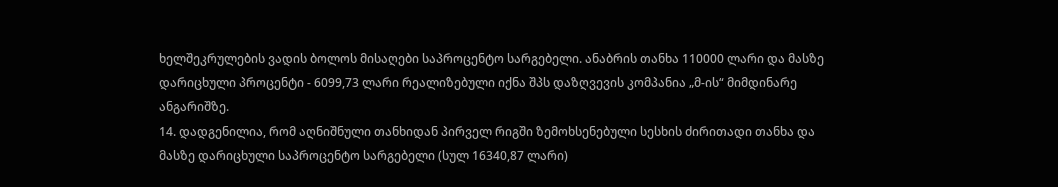ხელშეკრულების ვადის ბოლოს მისაღები საპროცენტო სარგებელი. ანაბრის თანხა 110000 ლარი და მასზე დარიცხული პროცენტი - 6099,73 ლარი რეალიზებული იქნა შპს დაზღვევის კომპანია „მ-ის“ მიმდინარე ანგარიშზე.
14. დადგენილია, რომ აღნიშნული თანხიდან პირველ რიგში ზემოხსენებული სესხის ძირითადი თანხა და მასზე დარიცხული საპროცენტო სარგებელი (სულ 16340,87 ლარი)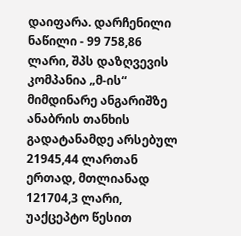დაიფარა. დარჩენილი ნაწილი - 99 758,86 ლარი, შპს დაზღვევის კომპანია „მ-ის“ მიმდინარე ანგარიშზე ანაბრის თანხის გადატანამდე არსებულ 21945,44 ლართან ერთად, მთლიანად 121704,3 ლარი, უაქცეპტო წესით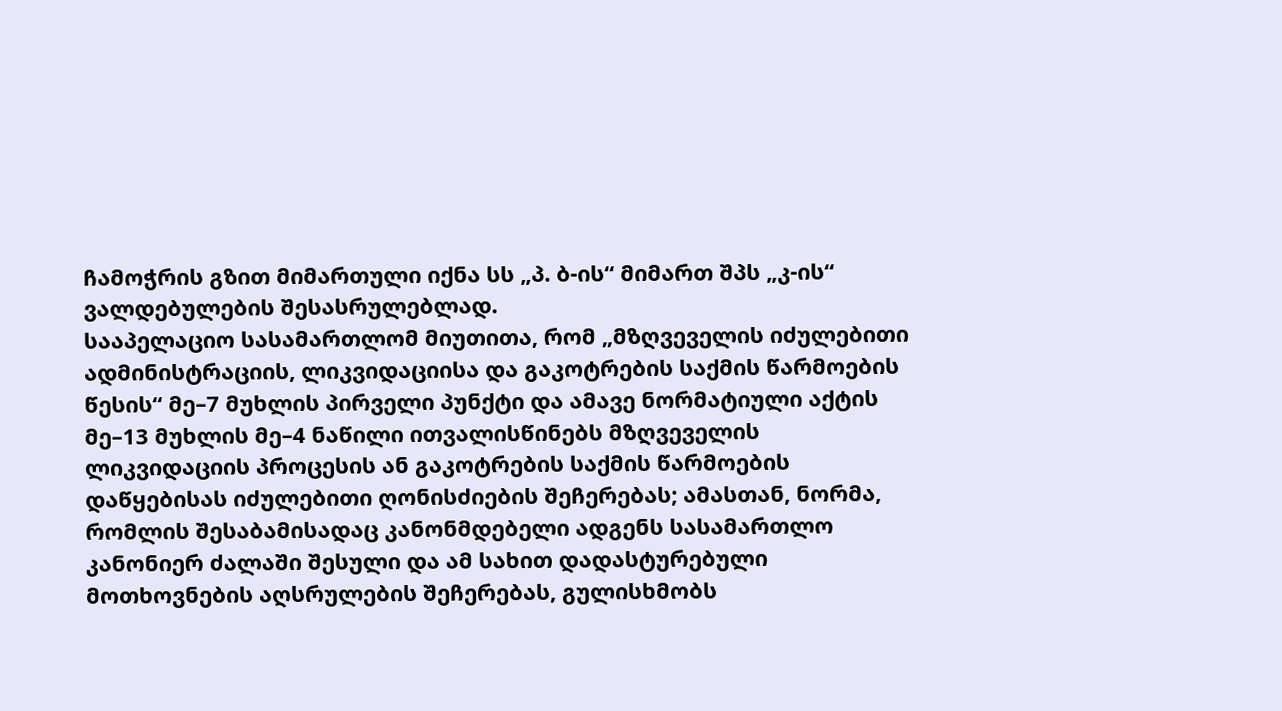ჩამოჭრის გზით მიმართული იქნა სს „პ. ბ-ის“ მიმართ შპს „კ-ის“ ვალდებულების შესასრულებლად.
სააპელაციო სასამართლომ მიუთითა, რომ „მზღვეველის იძულებითი ადმინისტრაციის, ლიკვიდაციისა და გაკოტრების საქმის წარმოების წესის“ მე–7 მუხლის პირველი პუნქტი და ამავე ნორმატიული აქტის მე–13 მუხლის მე–4 ნაწილი ითვალისწინებს მზღვეველის ლიკვიდაციის პროცესის ან გაკოტრების საქმის წარმოების დაწყებისას იძულებითი ღონისძიების შეჩერებას; ამასთან, ნორმა, რომლის შესაბამისადაც კანონმდებელი ადგენს სასამართლო კანონიერ ძალაში შესული და ამ სახით დადასტურებული მოთხოვნების აღსრულების შეჩერებას, გულისხმობს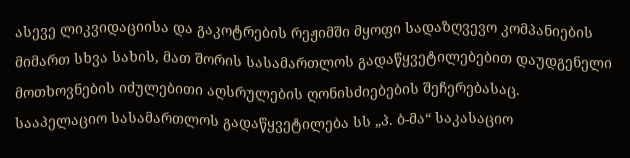ასევე ლიკვიდაციისა და გაკოტრების რეჟიმში მყოფი სადაზღვევო კომპანიების მიმართ სხვა სახის, მათ შორის სასამართლოს გადაწყვეტილებებით დაუდგენელი მოთხოვნების იძულებითი აღსრულების ღონისძიებების შეჩერებასაც.
სააპელაციო სასამართლოს გადაწყვეტილება სს „პ. ბ-მა“ საკასაციო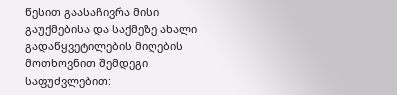წესით გაასაჩივრა მისი გაუქმებისა და საქმეზე ახალი გადაწყვეტილების მიღების მოთხოვნით შემდეგი საფუძვლებით: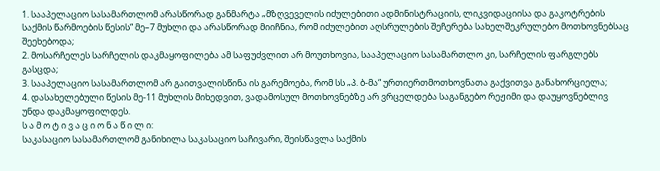1. სააპელაციო სასამართლომ არასწორად განმარტა „მზღვეველის იძულებითი ადმინისტრაციის, ლიკვიდაციისა და გაკოტრების საქმის წარმოების წესის“ მე–7 მუხლი და არასწორად მიიჩნია, რომ იძულებით აღსრულების შეჩერება სახელშეკრულებო მოთხოვნებსაც შეეხებოდა;
2. მოსარჩელეს სარჩელის დაკმაყოფილება ამ საფუძვლით არ მოუთხოვია, სააპელაციო სასამართლო კი, სარჩელის ფარგლებს გასცდა;
3. სააპელაციო სასამართლომ არ გაითვალისწინა ის გარემოება, რომ სს „პ. ბ-მა“ ურთიერთმოთხოვნათა გაქვითვა განახორციელა;
4. დასახელებული წესის მე-11 მუხლის მიხედვით, ვადამოსულ მოთხოვნებზე არ ვრცელდება საგანგებო რეჟიმი და დაუყოვნებლივ უნდა დაკმაყოფილდეს.
ს ა მ ო ტ ი ვ ა ც ი ო ნ ა წ ი ლ ი:
საკასაციო სასამართლომ განიხილა საკასაციო საჩივარი, შეისწავლა საქმის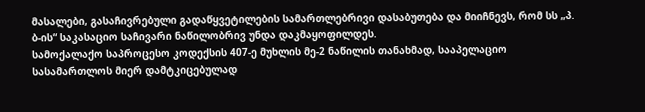მასალები, გასაჩივრებული გადაწყვეტილების სამართლებრივი დასაბუთება და მიიჩნევს, რომ სს „პ. ბ-ის“ საკასაციო საჩივარი ნაწილობრივ უნდა დაკმაყოფილდეს.
სამოქალაქო საპროცესო კოდექსის 407-ე მუხლის მე-2 ნაწილის თანახმად, სააპელაციო სასამართლოს მიერ დამტკიცებულად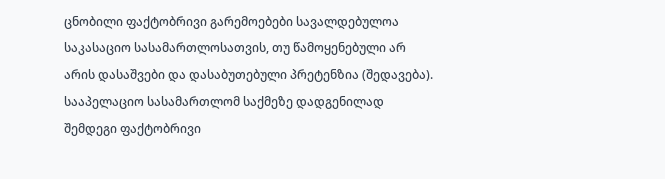ცნობილი ფაქტობრივი გარემოებები სავალდებულოა საკასაციო სასამართლოსათვის, თუ წამოყენებული არ არის დასაშვები და დასაბუთებული პრეტენზია (შედავება).
სააპელაციო სასამართლომ საქმეზე დადგენილად შემდეგი ფაქტობრივი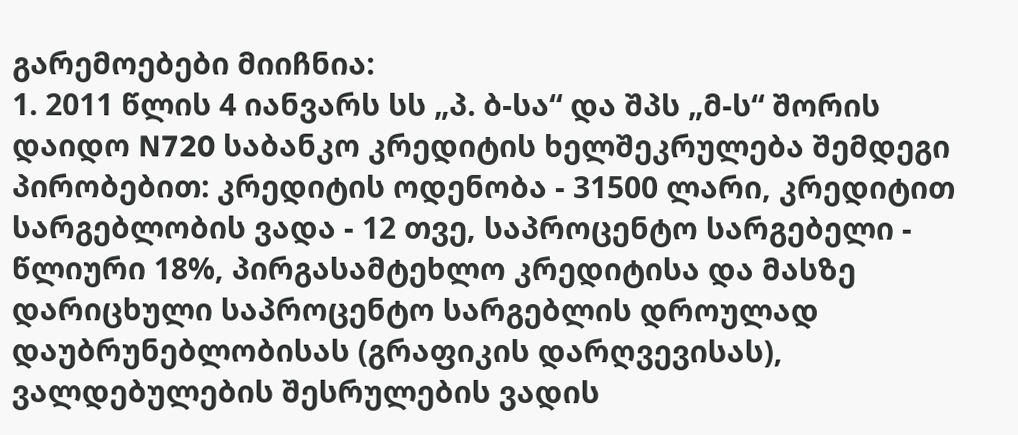გარემოებები მიიჩნია:
1. 2011 წლის 4 იანვარს სს „პ. ბ-სა“ და შპს „მ-ს“ შორის დაიდო N720 საბანკო კრედიტის ხელშეკრულება შემდეგი პირობებით: კრედიტის ოდენობა - 31500 ლარი, კრედიტით სარგებლობის ვადა - 12 თვე, საპროცენტო სარგებელი - წლიური 18%, პირგასამტეხლო კრედიტისა და მასზე დარიცხული საპროცენტო სარგებლის დროულად დაუბრუნებლობისას (გრაფიკის დარღვევისას), ვალდებულების შესრულების ვადის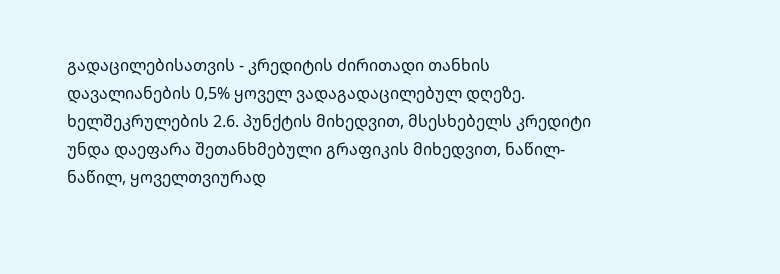გადაცილებისათვის - კრედიტის ძირითადი თანხის დავალიანების 0,5% ყოველ ვადაგადაცილებულ დღეზე. ხელშეკრულების 2.6. პუნქტის მიხედვით, მსესხებელს კრედიტი უნდა დაეფარა შეთანხმებული გრაფიკის მიხედვით, ნაწილ-ნაწილ, ყოველთვიურად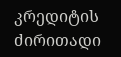კრედიტის ძირითადი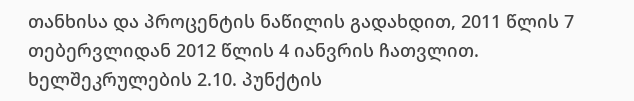თანხისა და პროცენტის ნაწილის გადახდით, 2011 წლის 7 თებერვლიდან 2012 წლის 4 იანვრის ჩათვლით. ხელშეკრულების 2.10. პუნქტის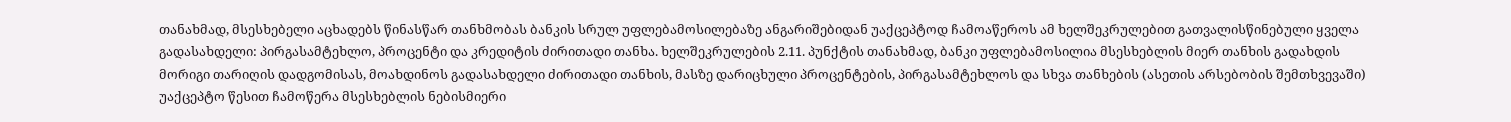თანახმად, მსესხებელი აცხადებს წინასწარ თანხმობას ბანკის სრულ უფლებამოსილებაზე ანგარიშებიდან უაქცეპტოდ ჩამოაწეროს ამ ხელშეკრულებით გათვალისწინებული ყველა გადასახდელი: პირგასამტეხლო, პროცენტი და კრედიტის ძირითადი თანხა. ხელშეკრულების 2.11. პუნქტის თანახმად, ბანკი უფლებამოსილია მსესხებლის მიერ თანხის გადახდის მორიგი თარიღის დადგომისას, მოახდინოს გადასახდელი ძირითადი თანხის, მასზე დარიცხული პროცენტების, პირგასამტეხლოს და სხვა თანხების (ასეთის არსებობის შემთხვევაში) უაქცეპტო წესით ჩამოწერა მსესხებლის ნებისმიერი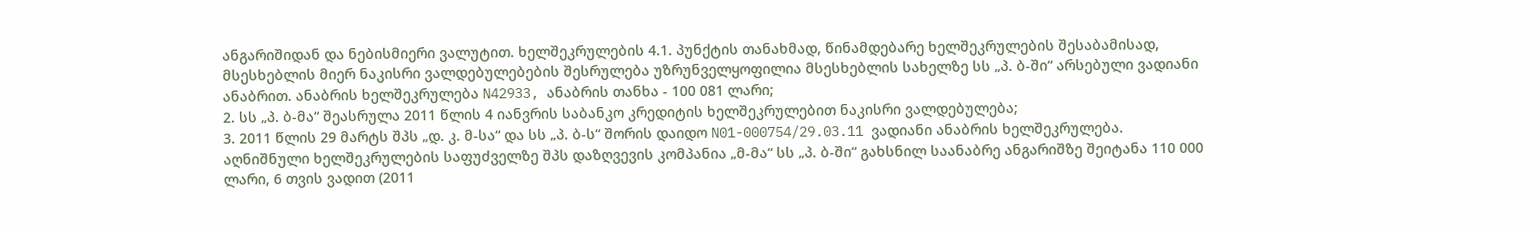ანგარიშიდან და ნებისმიერი ვალუტით. ხელშეკრულების 4.1. პუნქტის თანახმად, წინამდებარე ხელშეკრულების შესაბამისად, მსესხებლის მიერ ნაკისრი ვალდებულებების შესრულება უზრუნველყოფილია მსესხებლის სახელზე სს „პ. ბ-ში“ არსებული ვადიანი ანაბრით. ანაბრის ხელშეკრულება N42933, ანაბრის თანხა - 100 081 ლარი;
2. სს „პ. ბ-მა“ შეასრულა 2011 წლის 4 იანვრის საბანკო კრედიტის ხელშეკრულებით ნაკისრი ვალდებულება;
3. 2011 წლის 29 მარტს შპს „დ. კ. მ-სა“ და სს „პ. ბ-ს“ შორის დაიდო N01-000754/29.03.11 ვადიანი ანაბრის ხელშეკრულება. აღნიშნული ხელშეკრულების საფუძველზე შპს დაზღვევის კომპანია „მ-მა“ სს „პ. ბ-ში“ გახსნილ საანაბრე ანგარიშზე შეიტანა 110 000 ლარი, 6 თვის ვადით (2011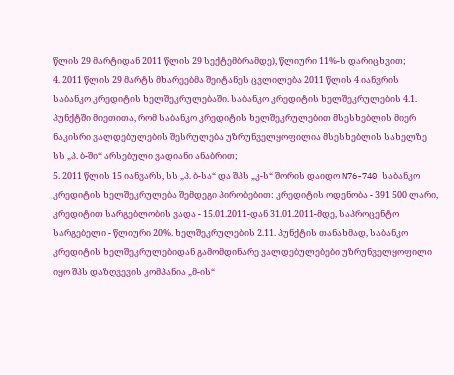წლის 29 მარტიდან 2011 წლის 29 სექტემბრამდე), წლიური 11%-ს დარიცხვით;
4. 2011 წლის 29 მარტს მხარეებმა შეიტანეს ცვლილება 2011 წლის 4 იანვრის საბანკო კრედიტის ხელშეკრულებაში. საბანკო კრედიტის ხელშეკრულების 4.1. პუნქტში მიეთითა, რომ საბანკო კრედიტის ხელშეკრულებით მსესხებლის მიერ ნაკისრი ვალდებულების შესრულება უზრუნველყოფილია მსესხებლის სახელზე სს „პ. ბ-ში“ არსებული ვადიანი ანაბრით;
5. 2011 წლის 15 იანვარს, სს „პ. ბ-სა“ და შპს „კ-ს“ შორის დაიდო N76-740 საბანკო კრედიტის ხელშეკრულება შემდეგი პირობებით: კრედიტის ოდენობა - 391 500 ლარი, კრედიტით სარგებლობის ვადა - 15.01.2011-დან 31.01.2011-მდე, საპროცენტო სარგებელი - წლიური 20%. ხელშეკრულების 2.11. პუნქტის თანახმად, საბანკო კრედიტის ხელშეკრულებიდან გამომდინარე ვალდებულებები უზრუნველყოფილი იყო შპს დაზღვევის კომპანია „მ-ის“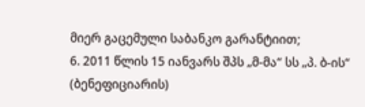მიერ გაცემული საბანკო გარანტიით;
6. 2011 წლის 15 იანვარს შპს „მ-მა“ სს „პ. ბ-ის“ (ბენეფიციარის)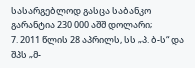სასარგებლოდ გასცა საბანკო გარანტია 230 000 აშშ დოლარი;
7. 2011 წლის 28 აპრილს, სს „პ. ბ-ს“ და შპს „მ-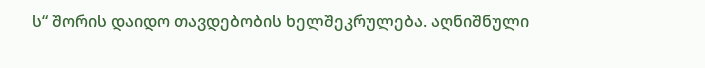ს“ შორის დაიდო თავდებობის ხელშეკრულება. აღნიშნული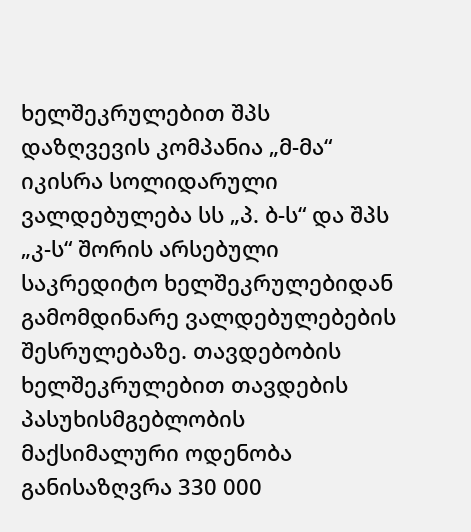ხელშეკრულებით შპს დაზღვევის კომპანია „მ-მა“ იკისრა სოლიდარული ვალდებულება სს „პ. ბ-ს“ და შპს „კ-ს“ შორის არსებული საკრედიტო ხელშეკრულებიდან გამომდინარე ვალდებულებების შესრულებაზე. თავდებობის ხელშეკრულებით თავდების პასუხისმგებლობის მაქსიმალური ოდენობა განისაზღვრა 330 000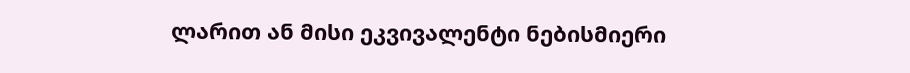ლარით ან მისი ეკვივალენტი ნებისმიერი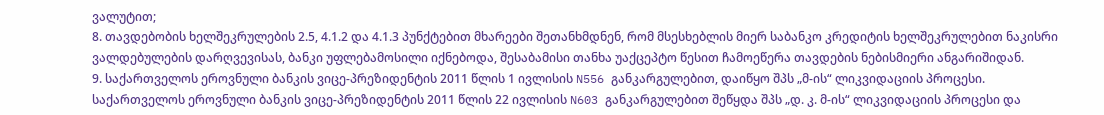ვალუტით;
8. თავდებობის ხელშეკრულების 2.5, 4.1.2 და 4.1.3 პუნქტებით მხარეები შეთანხმდნენ, რომ მსესხებლის მიერ საბანკო კრედიტის ხელშეკრულებით ნაკისრი ვალდებულების დარღვევისას, ბანკი უფლებამოსილი იქნებოდა, შესაბამისი თანხა უაქცეპტო წესით ჩამოეწერა თავდების ნებისმიერი ანგარიშიდან.
9. საქართველოს ეროვნული ბანკის ვიცე-პრეზიდენტის 2011 წლის 1 ივლისის N556 განკარგულებით, დაიწყო შპს „მ-ის“ ლიკვიდაციის პროცესი. საქართველოს ეროვნული ბანკის ვიცე-პრეზიდენტის 2011 წლის 22 ივლისის N603 განკარგულებით შეწყდა შპს „დ. კ. მ-ის“ ლიკვიდაციის პროცესი და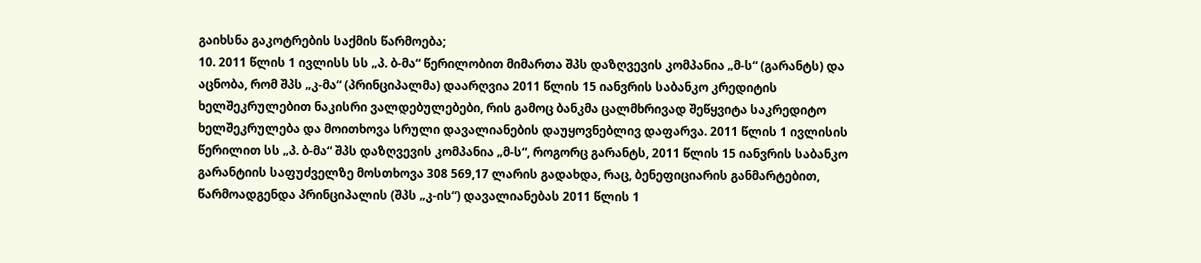გაიხსნა გაკოტრების საქმის წარმოება;
10. 2011 წლის 1 ივლისს სს „პ. ბ-მა“ წერილობით მიმართა შპს დაზღვევის კომპანია „მ-ს“ (გარანტს) და აცნობა, რომ შპს „კ-მა“ (პრინციპალმა) დაარღვია 2011 წლის 15 იანვრის საბანკო კრედიტის ხელშეკრულებით ნაკისრი ვალდებულებები, რის გამოც ბანკმა ცალმხრივად შეწყვიტა საკრედიტო ხელშეკრულება და მოითხოვა სრული დავალიანების დაუყოვნებლივ დაფარვა. 2011 წლის 1 ივლისის წერილით სს „პ. ბ-მა“ შპს დაზღვევის კომპანია „მ-ს“, როგორც გარანტს, 2011 წლის 15 იანვრის საბანკო გარანტიის საფუძველზე მოსთხოვა 308 569,17 ლარის გადახდა, რაც, ბენეფიციარის განმარტებით, წარმოადგენდა პრინციპალის (შპს „კ-ის“) დავალიანებას 2011 წლის 1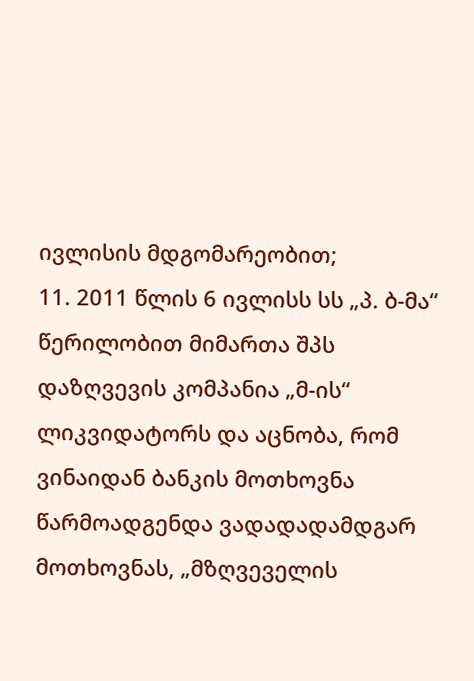ივლისის მდგომარეობით;
11. 2011 წლის 6 ივლისს სს „პ. ბ-მა“ წერილობით მიმართა შპს დაზღვევის კომპანია „მ-ის“ ლიკვიდატორს და აცნობა, რომ ვინაიდან ბანკის მოთხოვნა წარმოადგენდა ვადადადამდგარ მოთხოვნას, „მზღვეველის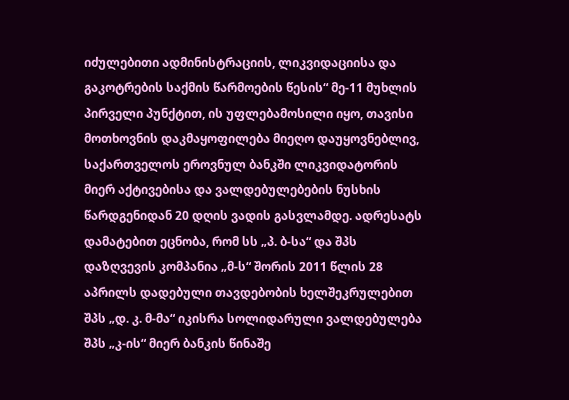იძულებითი ადმინისტრაციის, ლიკვიდაციისა და გაკოტრების საქმის წარმოების წესის“ მე-11 მუხლის პირველი პუნქტით, ის უფლებამოსილი იყო, თავისი მოთხოვნის დაკმაყოფილება მიეღო დაუყოვნებლივ, საქართველოს ეროვნულ ბანკში ლიკვიდატორის მიერ აქტივებისა და ვალდებულებების ნუსხის წარდგენიდან 20 დღის ვადის გასვლამდე. ადრესატს დამატებით ეცნობა, რომ სს „პ. ბ-სა“ და შპს დაზღვევის კომპანია „მ-ს“ შორის 2011 წლის 28 აპრილს დადებული თავდებობის ხელშეკრულებით შპს „დ. კ. მ-მა“ იკისრა სოლიდარული ვალდებულება შპს „კ-ის“ მიერ ბანკის წინაშე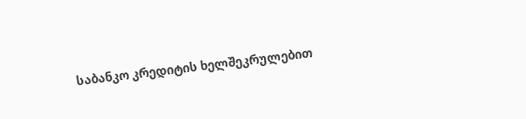საბანკო კრედიტის ხელშეკრულებით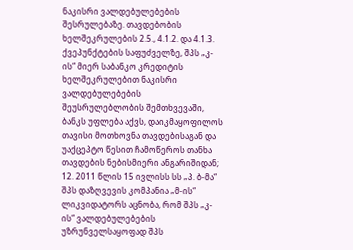ნაკისრი ვალდებულებების შესრულებაზე. თავდებობის ხელშეკრულების 2.5., 4.1.2. და 4.1.3. ქვეპუნქტების საფუძველზე, შპს „კ-ის“ მიერ საბანკო კრედიტის ხელშეკრულებით ნაკისრი ვალდებულებების შეუსრულებლობის შემთხვევაში, ბანკს უფლება აქვს, დაიკმაყოფილოს თავისი მოთხოვნა თავდებისაგან და უაქცეპტო წესით ჩამოწეროს თანხა თავდების ნებისმიერი ანგარიშიდან;
12. 2011 წლის 15 ივლისს სს „პ. ბ-მა“ შპს დაზღვევის კომპანია „მ-ის“ ლიკვიდატორს აცნობა, რომ შპს „კ-ის“ ვალდებულებების უზრუნველსაყოფად შპს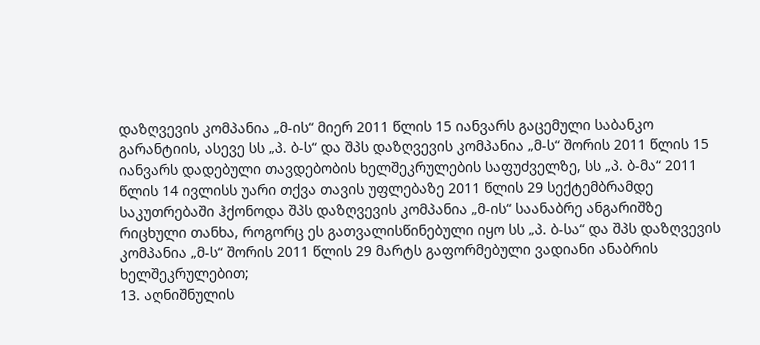დაზღვევის კომპანია „მ-ის“ მიერ 2011 წლის 15 იანვარს გაცემული საბანკო გარანტიის, ასევე სს „პ. ბ-ს“ და შპს დაზღვევის კომპანია „მ-ს“ შორის 2011 წლის 15 იანვარს დადებული თავდებობის ხელშეკრულების საფუძველზე, სს „პ. ბ-მა“ 2011 წლის 14 ივლისს უარი თქვა თავის უფლებაზე 2011 წლის 29 სექტემბრამდე საკუთრებაში ჰქონოდა შპს დაზღვევის კომპანია „მ-ის“ საანაბრე ანგარიშზე რიცხული თანხა, როგორც ეს გათვალისწინებული იყო სს „პ. ბ-სა“ და შპს დაზღვევის კომპანია „მ-ს“ შორის 2011 წლის 29 მარტს გაფორმებული ვადიანი ანაბრის ხელშეკრულებით;
13. აღნიშნულის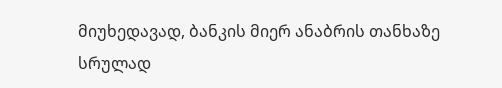მიუხედავად, ბანკის მიერ ანაბრის თანხაზე სრულად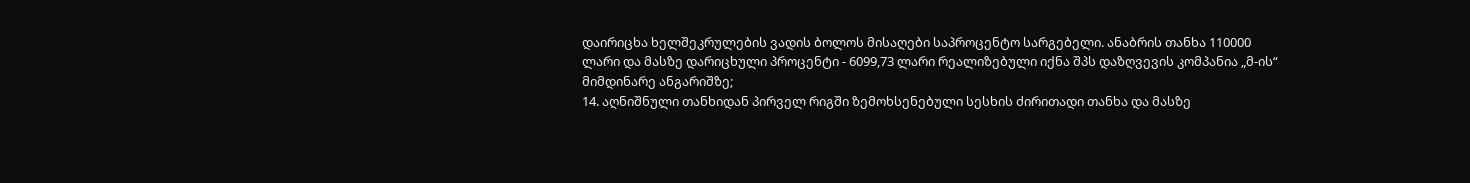დაირიცხა ხელშეკრულების ვადის ბოლოს მისაღები საპროცენტო სარგებელი. ანაბრის თანხა 110000 ლარი და მასზე დარიცხული პროცენტი - 6099,73 ლარი რეალიზებული იქნა შპს დაზღვევის კომპანია „მ-ის“ მიმდინარე ანგარიშზე;
14. აღნიშნული თანხიდან პირველ რიგში ზემოხსენებული სესხის ძირითადი თანხა და მასზე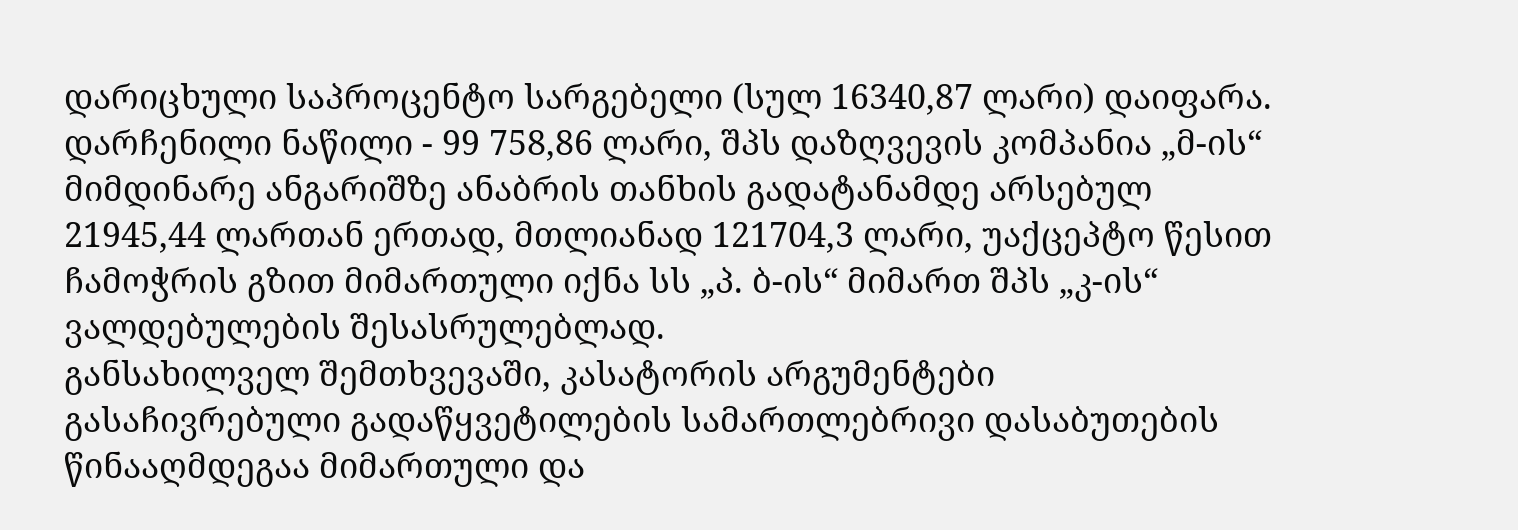დარიცხული საპროცენტო სარგებელი (სულ 16340,87 ლარი) დაიფარა. დარჩენილი ნაწილი - 99 758,86 ლარი, შპს დაზღვევის კომპანია „მ-ის“ მიმდინარე ანგარიშზე ანაბრის თანხის გადატანამდე არსებულ 21945,44 ლართან ერთად, მთლიანად 121704,3 ლარი, უაქცეპტო წესით ჩამოჭრის გზით მიმართული იქნა სს „პ. ბ-ის“ მიმართ შპს „კ-ის“ ვალდებულების შესასრულებლად.
განსახილველ შემთხვევაში, კასატორის არგუმენტები გასაჩივრებული გადაწყვეტილების სამართლებრივი დასაბუთების წინააღმდეგაა მიმართული და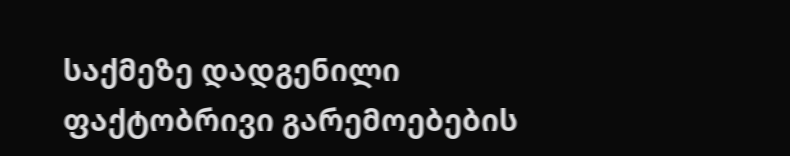საქმეზე დადგენილი ფაქტობრივი გარემოებების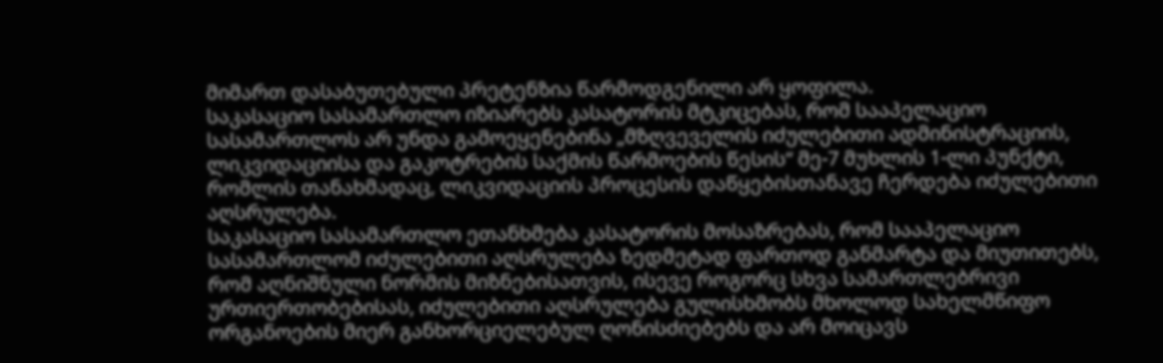მიმართ დასაბუთებული პრეტენზია წარმოდგენილი არ ყოფილა.
საკასაციო სასამართლო იზიარებს კასატორის მტკიცებას, რომ სააპელაციო სასამართლოს არ უნდა გამოეყენებინა „მზღვეველის იძულებითი ადმინისტრაციის, ლიკვიდაციისა და გაკოტრების საქმის წარმოების წესის“ მე-7 მუხლის 1-ლი პუნქტი, რომლის თანახმადაც, ლიკვიდაციის პროცესის დაწყებისთანავე ჩერდება იძულებითი აღსრულება.
საკასაციო სასამართლო ეთანხმება კასატორის მოსაზრებას, რომ სააპელაციო სასამართლომ იძულებითი აღსრულება ზედმეტად ფართოდ განმარტა და მიუთითებს, რომ აღნიშნული ნორმის მიზნებისათვის, ისევე როგორც სხვა სამართლებრივი ურთიერთობებისას, იძულებითი აღსრულება გულისხმობს მხოლოდ სახელმწიფო ორგანოების მიერ განხორციელებულ ღონისძიებებს და არ მოიცავს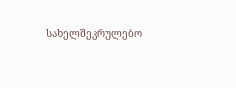სახელშეკრულებო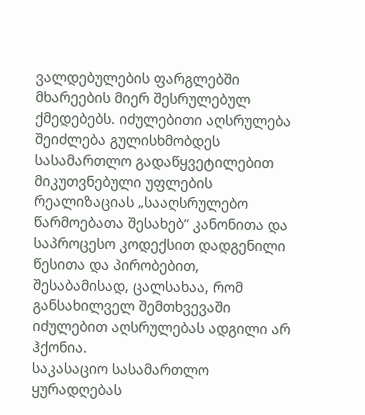ვალდებულების ფარგლებში მხარეების მიერ შესრულებულ ქმედებებს. იძულებითი აღსრულება შეიძლება გულისხმობდეს სასამართლო გადაწყვეტილებით მიკუთვნებული უფლების რეალიზაციას „სააღსრულებო წარმოებათა შესახებ“ კანონითა და საპროცესო კოდექსით დადგენილი წესითა და პირობებით, შესაბამისად, ცალსახაა, რომ განსახილველ შემთხვევაში იძულებით აღსრულებას ადგილი არ ჰქონია.
საკასაციო სასამართლო ყურადღებას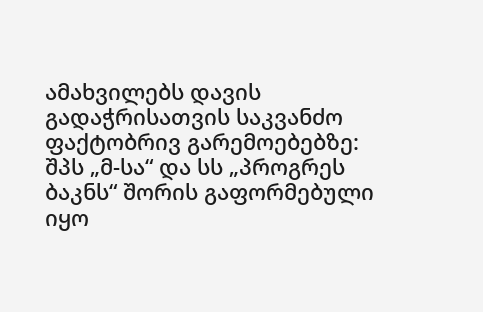ამახვილებს დავის გადაჭრისათვის საკვანძო ფაქტობრივ გარემოებებზე: შპს „მ-სა“ და სს „პროგრეს ბაკნს“ შორის გაფორმებული იყო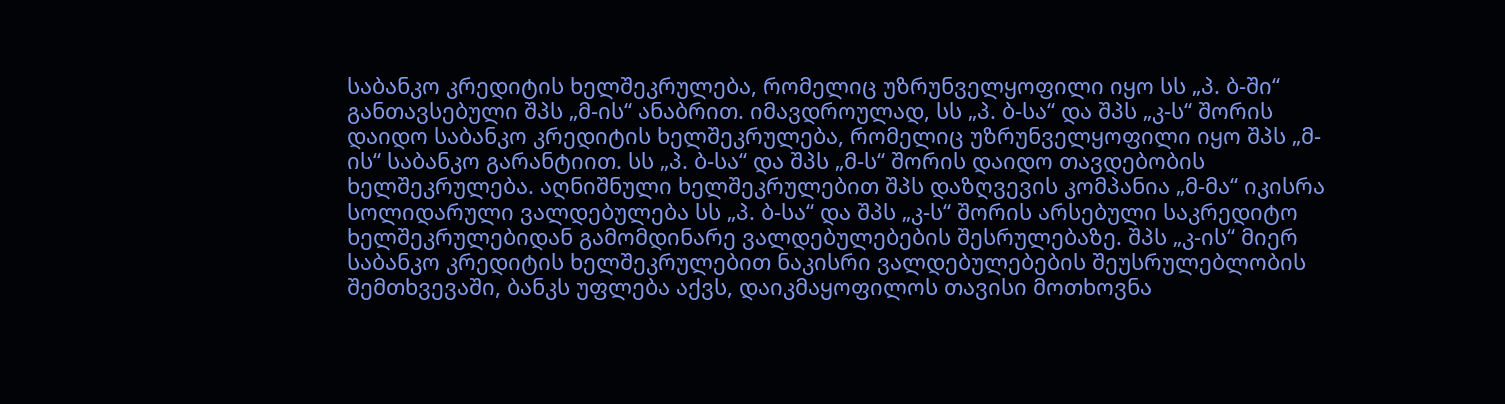საბანკო კრედიტის ხელშეკრულება, რომელიც უზრუნველყოფილი იყო სს „პ. ბ-ში“ განთავსებული შპს „მ-ის“ ანაბრით. იმავდროულად, სს „პ. ბ-სა“ და შპს „კ-ს“ შორის დაიდო საბანკო კრედიტის ხელშეკრულება, რომელიც უზრუნველყოფილი იყო შპს „მ-ის“ საბანკო გარანტიით. სს „პ. ბ-სა“ და შპს „მ-ს“ შორის დაიდო თავდებობის ხელშეკრულება. აღნიშნული ხელშეკრულებით შპს დაზღვევის კომპანია „მ-მა“ იკისრა სოლიდარული ვალდებულება სს „პ. ბ-სა“ და შპს „კ-ს“ შორის არსებული საკრედიტო ხელშეკრულებიდან გამომდინარე ვალდებულებების შესრულებაზე. შპს „კ-ის“ მიერ საბანკო კრედიტის ხელშეკრულებით ნაკისრი ვალდებულებების შეუსრულებლობის შემთხვევაში, ბანკს უფლება აქვს, დაიკმაყოფილოს თავისი მოთხოვნა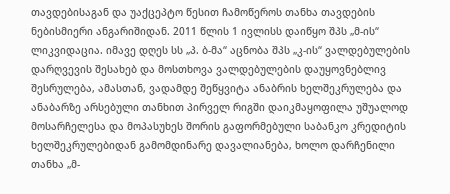თავდებისაგან და უაქცეპტო წესით ჩამოწეროს თანხა თავდების ნებისმიერი ანგარიშიდან. 2011 წლის 1 ივლისს დაიწყო შპს „მ-ის“ ლიკვიდაცია. იმავე დღეს სს „პ. ბ-მა“ აცნობა შპს „კ-ის“ ვალდებულების დარღვევის შესახებ და მოსთხოვა ვალდებულების დაუყოვნებლივ შესრულება, ამასთან, ვადამდე შეწყვიტა ანაბრის ხელშეკრულება და ანაბარზე არსებული თანხით პირველ რიგში დაიკმაყოფილა უშუალოდ მოსარჩელესა და მოპასუხეს შორის გაფორმებული საბანკო კრედიტის ხელშეკრულებიდან გამომდინარე დავალიანება, ხოლო დარჩენილი თანხა „მ-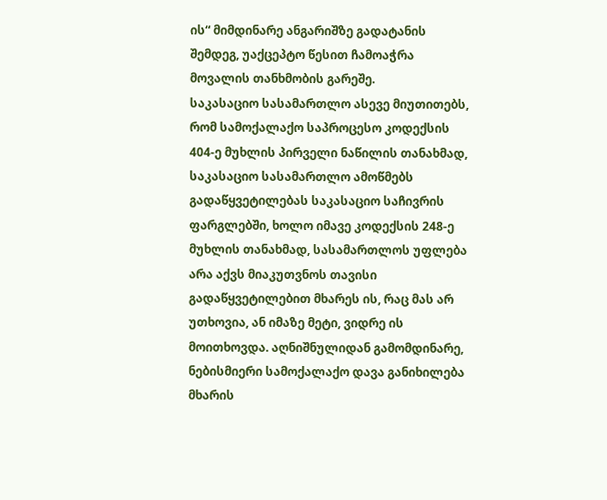ის“ მიმდინარე ანგარიშზე გადატანის შემდეგ, უაქცეპტო წესით ჩამოაჭრა მოვალის თანხმობის გარეშე.
საკასაციო სასამართლო ასევე მიუთითებს, რომ სამოქალაქო საპროცესო კოდექსის 404-ე მუხლის პირველი ნაწილის თანახმად, საკასაციო სასამართლო ამოწმებს გადაწყვეტილებას საკასაციო საჩივრის ფარგლებში, ხოლო იმავე კოდექსის 248-ე მუხლის თანახმად, სასამართლოს უფლება არა აქვს მიაკუთვნოს თავისი გადაწყვეტილებით მხარეს ის, რაც მას არ უთხოვია, ან იმაზე მეტი, ვიდრე ის მოითხოვდა. აღნიშნულიდან გამომდინარე, ნებისმიერი სამოქალაქო დავა განიხილება მხარის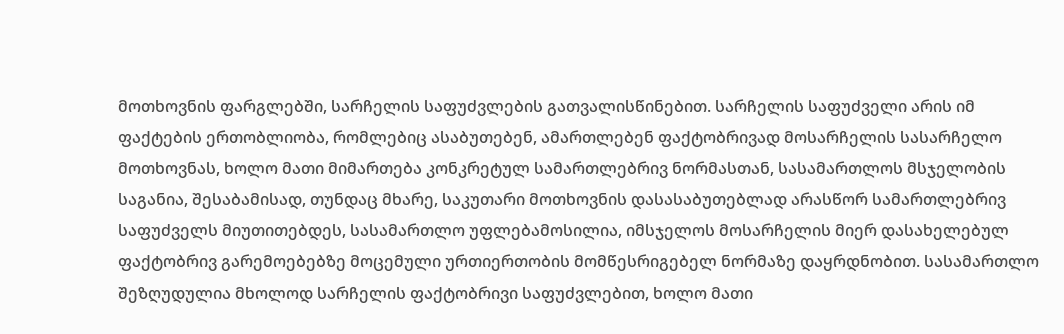მოთხოვნის ფარგლებში, სარჩელის საფუძვლების გათვალისწინებით. სარჩელის საფუძველი არის იმ ფაქტების ერთობლიობა, რომლებიც ასაბუთებენ, ამართლებენ ფაქტობრივად მოსარჩელის სასარჩელო მოთხოვნას, ხოლო მათი მიმართება კონკრეტულ სამართლებრივ ნორმასთან, სასამართლოს მსჯელობის საგანია, შესაბამისად, თუნდაც მხარე, საკუთარი მოთხოვნის დასასაბუთებლად არასწორ სამართლებრივ საფუძველს მიუთითებდეს, სასამართლო უფლებამოსილია, იმსჯელოს მოსარჩელის მიერ დასახელებულ ფაქტობრივ გარემოებებზე მოცემული ურთიერთობის მომწესრიგებელ ნორმაზე დაყრდნობით. სასამართლო შეზღუდულია მხოლოდ სარჩელის ფაქტობრივი საფუძვლებით, ხოლო მათი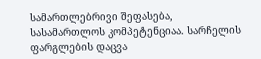სამართლებრივი შეფასება, სასამართლოს კომპეტენციაა. სარჩელის ფარგლების დაცვა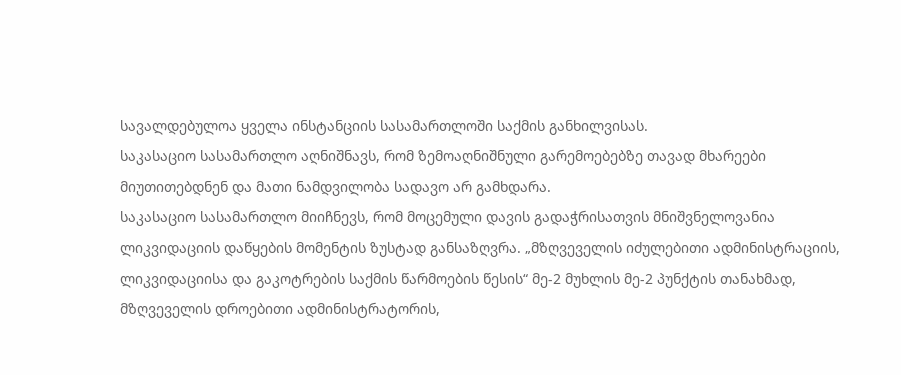სავალდებულოა ყველა ინსტანციის სასამართლოში საქმის განხილვისას.
საკასაციო სასამართლო აღნიშნავს, რომ ზემოაღნიშნული გარემოებებზე თავად მხარეები მიუთითებდნენ და მათი ნამდვილობა სადავო არ გამხდარა.
საკასაციო სასამართლო მიიჩნევს, რომ მოცემული დავის გადაჭრისათვის მნიშვნელოვანია ლიკვიდაციის დაწყების მომენტის ზუსტად განსაზღვრა. „მზღვეველის იძულებითი ადმინისტრაციის, ლიკვიდაციისა და გაკოტრების საქმის წარმოების წესის“ მე-2 მუხლის მე-2 პუნქტის თანახმად, მზღვეველის დროებითი ადმინისტრატორის,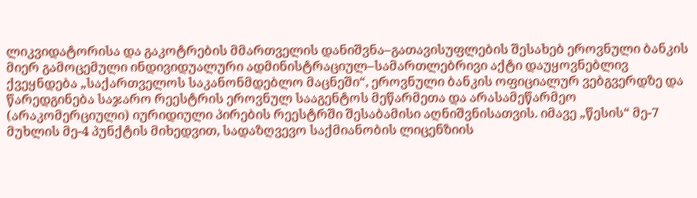ლიკვიდატორისა და გაკოტრების მმართველის დანიშვნა–გათავისუფლების შესახებ ეროვნული ბანკის მიერ გამოცემული ინდივიდუალური ადმინისტრაციულ–სამართლებრივი აქტი დაუყოვნებლივ ქვეყნდება „საქართველოს საკანონმდებლო მაცნეში“, ეროვნული ბანკის ოფიციალურ ვებგვერდზე და წარედგინება საჯარო რეესტრის ეროვნულ სააგენტოს მეწარმეთა და არასამეწარმეო (არაკომერციული) იურიდიული პირების რეესტრში შესაბამისი აღნიშვნისათვის. იმავე „წესის“ მე-7 მუხლის მე-4 პუნქტის მიხედვით, სადაზღვევო საქმიანობის ლიცენზიის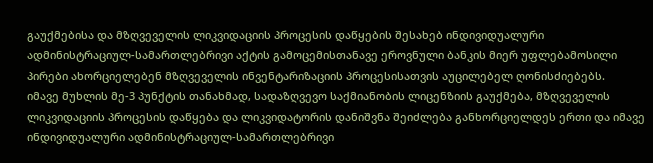გაუქმებისა და მზღვეველის ლიკვიდაციის პროცესის დაწყების შესახებ ინდივიდუალური ადმინისტრაციულ-სამართლებრივი აქტის გამოცემისთანავე ეროვნული ბანკის მიერ უფლებამოსილი პირები ახორციელებენ მზღვეველის ინვენტარიზაციის პროცესისათვის აუცილებელ ღონისძიებებს.
იმავე მუხლის მე-3 პუნქტის თანახმად, სადაზღვევო საქმიანობის ლიცენზიის გაუქმება, მზღვეველის ლიკვიდაციის პროცესის დაწყება და ლიკვიდატორის დანიშვნა შეიძლება განხორციელდეს ერთი და იმავე ინდივიდუალური ადმინისტრაციულ-სამართლებრივი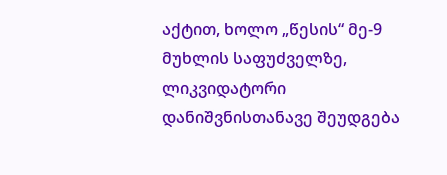აქტით, ხოლო „წესის“ მე-9 მუხლის საფუძველზე, ლიკვიდატორი დანიშვნისთანავე შეუდგება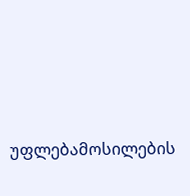უფლებამოსილების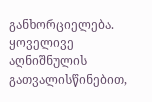განხორციელება.
ყოველივე აღნიშნულის გათვალისწინებით,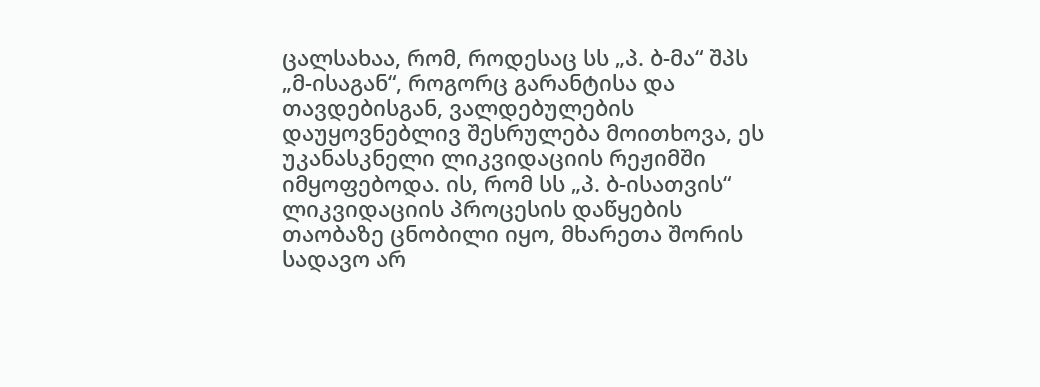ცალსახაა, რომ, როდესაც სს „პ. ბ-მა“ შპს „მ-ისაგან“, როგორც გარანტისა და თავდებისგან, ვალდებულების დაუყოვნებლივ შესრულება მოითხოვა, ეს უკანასკნელი ლიკვიდაციის რეჟიმში იმყოფებოდა. ის, რომ სს „პ. ბ-ისათვის“ ლიკვიდაციის პროცესის დაწყების თაობაზე ცნობილი იყო, მხარეთა შორის სადავო არ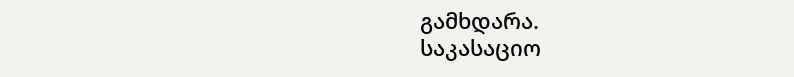გამხდარა.
საკასაციო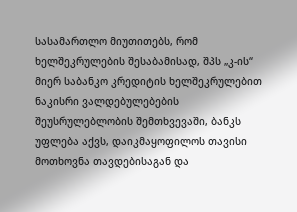სასამართლო მიუთითებს, რომ ხელშეკრულების შესაბამისად, შპს „კ-ის“ მიერ საბანკო კრედიტის ხელშეკრულებით ნაკისრი ვალდებულებების შეუსრულებლობის შემთხვევაში, ბანკს უფლება აქვს, დაიკმაყოფილოს თავისი მოთხოვნა თავდებისაგან და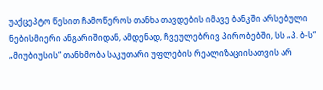უაქცეპტო წესით ჩამოწეროს თანხა თავდების იმავე ბანკში არსებული ნებისმიერი ანგარიშიდან, ამდენად, ჩვეულებრივ პირობებში, სს „პ. ბ-ს“ „მიუბიუსის“ თანხმობა საკუთარი უფლების რეალიზაციისათვის არ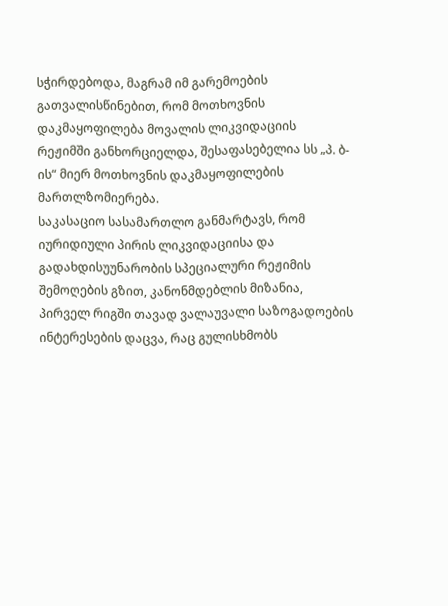სჭირდებოდა, მაგრამ იმ გარემოების გათვალისწინებით, რომ მოთხოვნის დაკმაყოფილება მოვალის ლიკვიდაციის რეჟიმში განხორციელდა, შესაფასებელია სს „პ. ბ-ის“ მიერ მოთხოვნის დაკმაყოფილების მართლზომიერება.
საკასაციო სასამართლო განმარტავს, რომ იურიდიული პირის ლიკვიდაციისა და გადახდისუუნარობის სპეციალური რეჟიმის შემოღების გზით, კანონმდებლის მიზანია, პირველ რიგში თავად ვალაუვალი საზოგადოების ინტერესების დაცვა, რაც გულისხმობს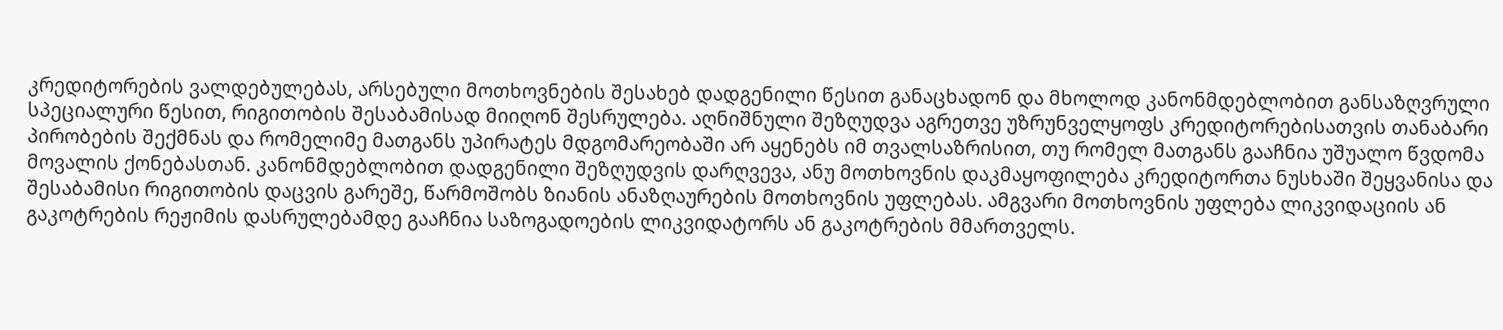კრედიტორების ვალდებულებას, არსებული მოთხოვნების შესახებ დადგენილი წესით განაცხადონ და მხოლოდ კანონმდებლობით განსაზღვრული სპეციალური წესით, რიგითობის შესაბამისად მიიღონ შესრულება. აღნიშნული შეზღუდვა აგრეთვე უზრუნველყოფს კრედიტორებისათვის თანაბარი პირობების შექმნას და რომელიმე მათგანს უპირატეს მდგომარეობაში არ აყენებს იმ თვალსაზრისით, თუ რომელ მათგანს გააჩნია უშუალო წვდომა მოვალის ქონებასთან. კანონმდებლობით დადგენილი შეზღუდვის დარღვევა, ანუ მოთხოვნის დაკმაყოფილება კრედიტორთა ნუსხაში შეყვანისა და შესაბამისი რიგითობის დაცვის გარეშე, წარმოშობს ზიანის ანაზღაურების მოთხოვნის უფლებას. ამგვარი მოთხოვნის უფლება ლიკვიდაციის ან გაკოტრების რეჟიმის დასრულებამდე გააჩნია საზოგადოების ლიკვიდატორს ან გაკოტრების მმართველს.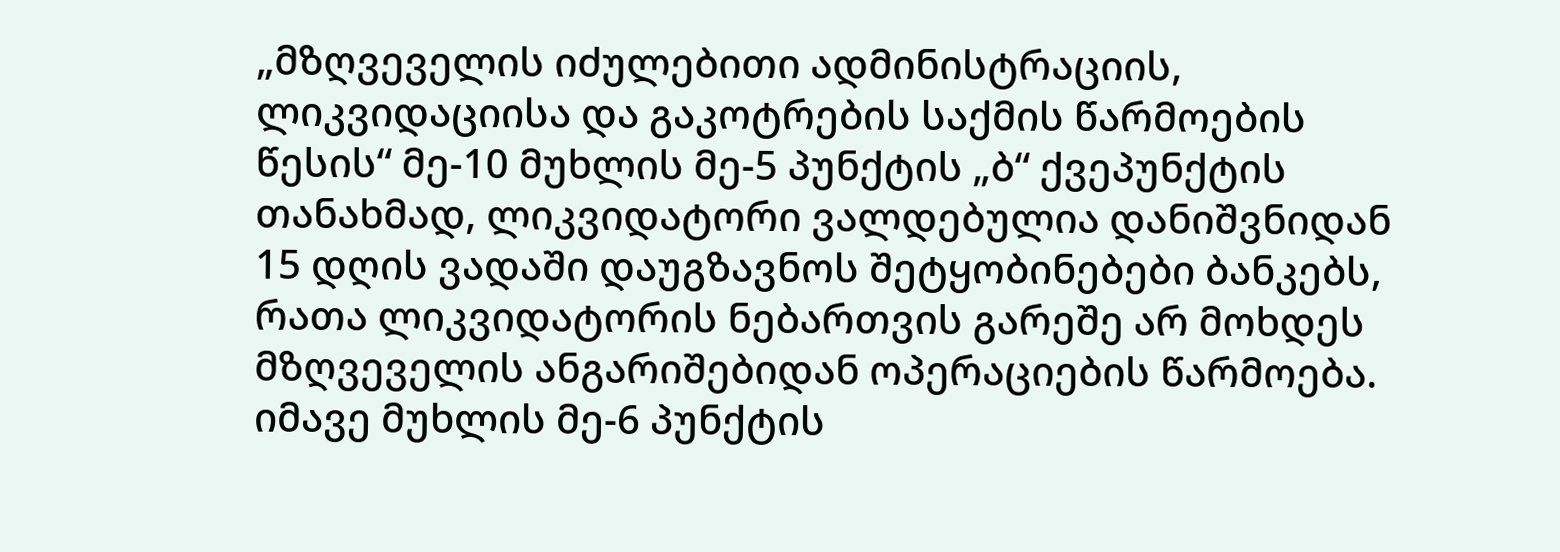„მზღვეველის იძულებითი ადმინისტრაციის, ლიკვიდაციისა და გაკოტრების საქმის წარმოების წესის“ მე-10 მუხლის მე-5 პუნქტის „ბ“ ქვეპუნქტის თანახმად, ლიკვიდატორი ვალდებულია დანიშვნიდან 15 დღის ვადაში დაუგზავნოს შეტყობინებები ბანკებს, რათა ლიკვიდატორის ნებართვის გარეშე არ მოხდეს მზღვეველის ანგარიშებიდან ოპერაციების წარმოება. იმავე მუხლის მე-6 პუნქტის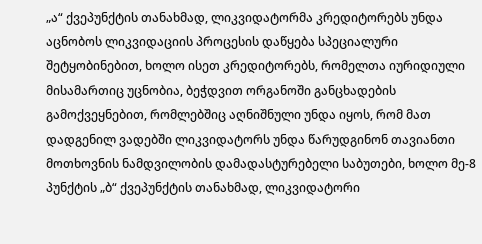„ა“ ქვეპუნქტის თანახმად, ლიკვიდატორმა კრედიტორებს უნდა აცნობოს ლიკვიდაციის პროცესის დაწყება სპეციალური შეტყობინებით, ხოლო ისეთ კრედიტორებს, რომელთა იურიდიული მისამართიც უცნობია, ბეჭდვით ორგანოში განცხადების გამოქვეყნებით, რომლებშიც აღნიშნული უნდა იყოს, რომ მათ დადგენილ ვადებში ლიკვიდატორს უნდა წარუდგინონ თავიანთი მოთხოვნის ნამდვილობის დამადასტურებელი საბუთები, ხოლო მე-8 პუნქტის „ბ“ ქვეპუნქტის თანახმად, ლიკვიდატორი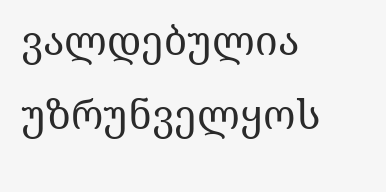ვალდებულია უზრუნველყოს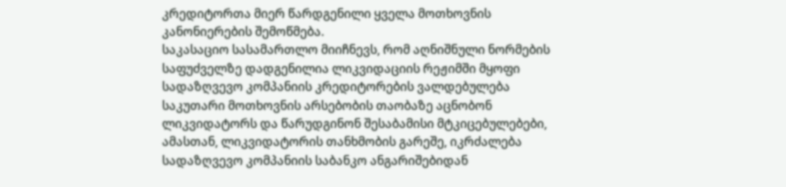კრედიტორთა მიერ წარდგენილი ყველა მოთხოვნის კანონიერების შემოწმება.
საკასაციო სასამართლო მიიჩნევს, რომ აღნიშნული ნორმების საფუძველზე დადგენილია ლიკვიდაციის რეჟიმში მყოფი სადაზღვევო კომპანიის კრედიტორების ვალდებულება საკუთარი მოთხოვნის არსებობის თაობაზე აცნობონ ლიკვიდატორს და წარუდგინონ შესაბამისი მტკიცებულებები, ამასთან, ლიკვიდატორის თანხმობის გარეშე, იკრძალება სადაზღვევო კომპანიის საბანკო ანგარიშებიდან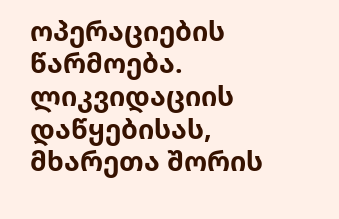ოპერაციების წარმოება. ლიკვიდაციის დაწყებისას, მხარეთა შორის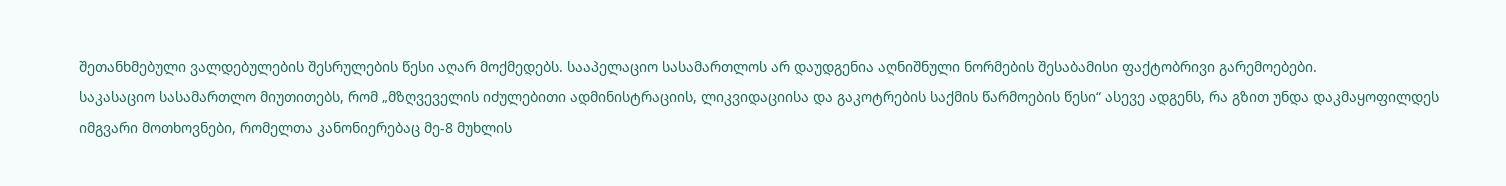შეთანხმებული ვალდებულების შესრულების წესი აღარ მოქმედებს. სააპელაციო სასამართლოს არ დაუდგენია აღნიშნული ნორმების შესაბამისი ფაქტობრივი გარემოებები.
საკასაციო სასამართლო მიუთითებს, რომ „მზღვეველის იძულებითი ადმინისტრაციის, ლიკვიდაციისა და გაკოტრების საქმის წარმოების წესი“ ასევე ადგენს, რა გზით უნდა დაკმაყოფილდეს იმგვარი მოთხოვნები, რომელთა კანონიერებაც მე-8 მუხლის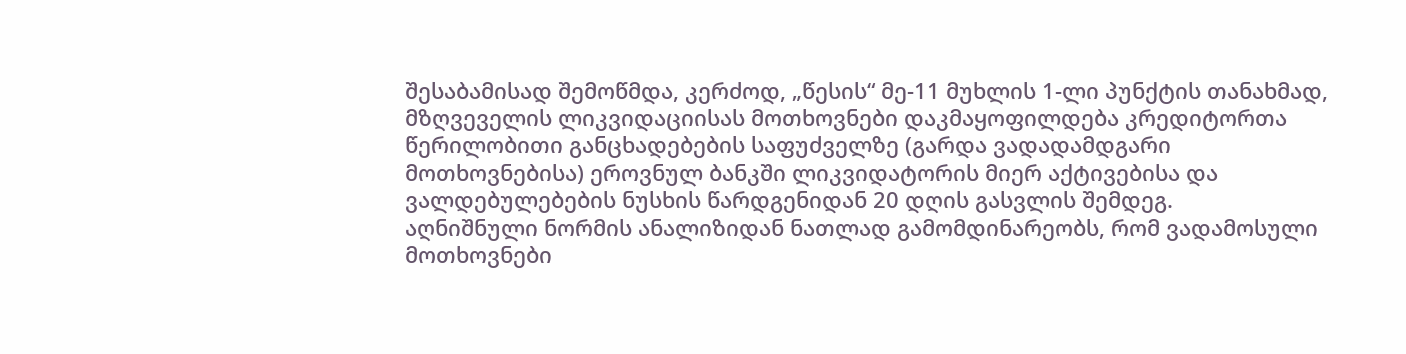შესაბამისად შემოწმდა, კერძოდ, „წესის“ მე-11 მუხლის 1-ლი პუნქტის თანახმად, მზღვეველის ლიკვიდაციისას მოთხოვნები დაკმაყოფილდება კრედიტორთა წერილობითი განცხადებების საფუძველზე (გარდა ვადადამდგარი მოთხოვნებისა) ეროვნულ ბანკში ლიკვიდატორის მიერ აქტივებისა და ვალდებულებების ნუსხის წარდგენიდან 20 დღის გასვლის შემდეგ.
აღნიშნული ნორმის ანალიზიდან ნათლად გამომდინარეობს, რომ ვადამოსული მოთხოვნები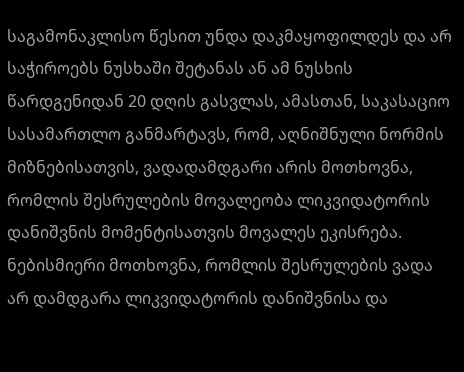საგამონაკლისო წესით უნდა დაკმაყოფილდეს და არ საჭიროებს ნუსხაში შეტანას ან ამ ნუსხის წარდგენიდან 20 დღის გასვლას, ამასთან, საკასაციო სასამართლო განმარტავს, რომ, აღნიშნული ნორმის მიზნებისათვის, ვადადამდგარი არის მოთხოვნა, რომლის შესრულების მოვალეობა ლიკვიდატორის დანიშვნის მომენტისათვის მოვალეს ეკისრება. ნებისმიერი მოთხოვნა, რომლის შესრულების ვადა არ დამდგარა ლიკვიდატორის დანიშვნისა და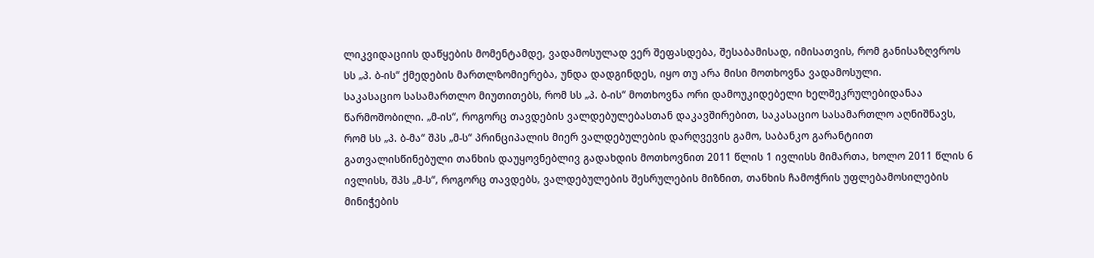ლიკვიდაციის დაწყების მომენტამდე, ვადამოსულად ვერ შეფასდება, შესაბამისად, იმისათვის, რომ განისაზღვროს სს „პ. ბ-ის“ ქმედების მართლზომიერება, უნდა დადგინდეს, იყო თუ არა მისი მოთხოვნა ვადამოსული.
საკასაციო სასამართლო მიუთითებს, რომ სს „პ. ბ-ის“ მოთხოვნა ორი დამოუკიდებელი ხელშეკრულებიდანაა წარმოშობილი. „მ-ის“, როგორც თავდების ვალდებულებასთან დაკავშირებით, საკასაციო სასამართლო აღნიშნავს, რომ სს „პ. ბ-მა“ შპს „მ-ს“ პრინციპალის მიერ ვალდებულების დარღვევის გამო, საბანკო გარანტიით გათვალისწინებული თანხის დაუყოვნებლივ გადახდის მოთხოვნით 2011 წლის 1 ივლისს მიმართა, ხოლო 2011 წლის 6 ივლისს, შპს „მ-ს“, როგორც თავდებს, ვალდებულების შესრულების მიზნით, თანხის ჩამოჭრის უფლებამოსილების მინიჭების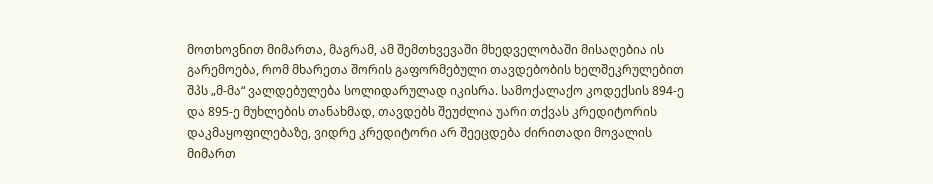მოთხოვნით მიმართა, მაგრამ, ამ შემთხვევაში მხედველობაში მისაღებია ის გარემოება, რომ მხარეთა შორის გაფორმებული თავდებობის ხელშეკრულებით შპს „მ-მა“ ვალდებულება სოლიდარულად იკისრა. სამოქალაქო კოდექსის 894-ე და 895-ე მუხლების თანახმად, თავდებს შეუძლია უარი თქვას კრედიტორის დაკმაყოფილებაზე, ვიდრე კრედიტორი არ შეეცდება ძირითადი მოვალის მიმართ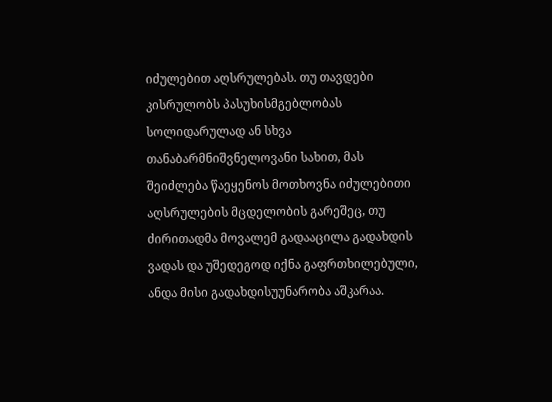იძულებით აღსრულებას. თუ თავდები კისრულობს პასუხისმგებლობას სოლიდარულად ან სხვა თანაბარმნიშვნელოვანი სახით, მას შეიძლება წაეყენოს მოთხოვნა იძულებითი აღსრულების მცდელობის გარეშეც, თუ ძირითადმა მოვალემ გადააცილა გადახდის ვადას და უშედეგოდ იქნა გაფრთხილებული, ანდა მისი გადახდისუუნარობა აშკარაა.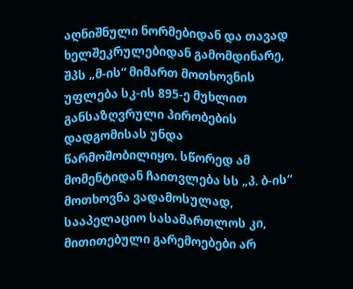აღნიშნული ნორმებიდან და თავად ხელშეკრულებიდან გამომდინარე, შპს „მ-ის“ მიმართ მოთხოვნის უფლება სკ-ის 895-ე მუხლით განსაზღვრული პირობების დადგომისას უნდა წარმოშობილიყო. სწორედ ამ მომენტიდან ჩაითვლება სს „პ. ბ-ის“ მოთხოვნა ვადამოსულად, სააპელაციო სასამართლოს კი, მითითებული გარემოებები არ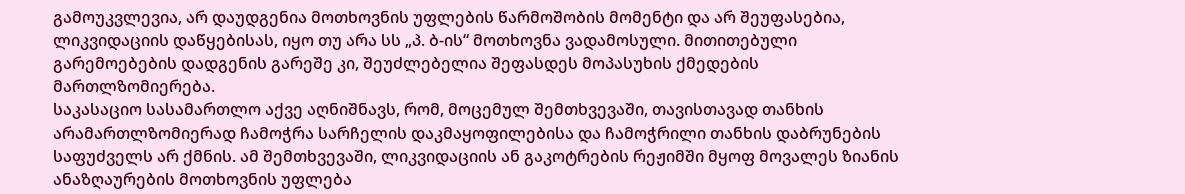გამოუკვლევია, არ დაუდგენია მოთხოვნის უფლების წარმოშობის მომენტი და არ შეუფასებია, ლიკვიდაციის დაწყებისას, იყო თუ არა სს „პ. ბ-ის“ მოთხოვნა ვადამოსული. მითითებული გარემოებების დადგენის გარეშე კი, შეუძლებელია შეფასდეს მოპასუხის ქმედების მართლზომიერება.
საკასაციო სასამართლო აქვე აღნიშნავს, რომ, მოცემულ შემთხვევაში, თავისთავად თანხის არამართლზომიერად ჩამოჭრა სარჩელის დაკმაყოფილებისა და ჩამოჭრილი თანხის დაბრუნების საფუძველს არ ქმნის. ამ შემთხვევაში, ლიკვიდაციის ან გაკოტრების რეჟიმში მყოფ მოვალეს ზიანის ანაზღაურების მოთხოვნის უფლება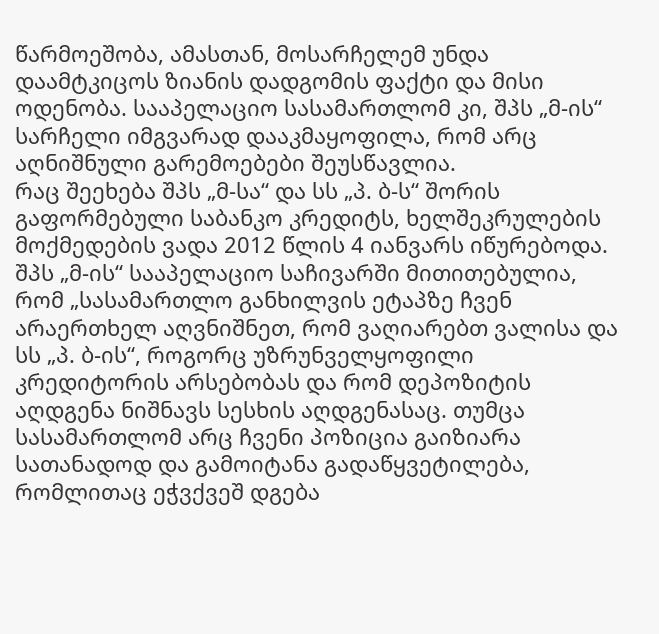წარმოეშობა, ამასთან, მოსარჩელემ უნდა დაამტკიცოს ზიანის დადგომის ფაქტი და მისი ოდენობა. სააპელაციო სასამართლომ კი, შპს „მ-ის“ სარჩელი იმგვარად დააკმაყოფილა, რომ არც აღნიშნული გარემოებები შეუსწავლია.
რაც შეეხება შპს „მ-სა“ და სს „პ. ბ-ს“ შორის გაფორმებული საბანკო კრედიტს, ხელშეკრულების მოქმედების ვადა 2012 წლის 4 იანვარს იწურებოდა. შპს „მ-ის“ სააპელაციო საჩივარში მითითებულია, რომ „სასამართლო განხილვის ეტაპზე ჩვენ არაერთხელ აღვნიშნეთ, რომ ვაღიარებთ ვალისა და სს „პ. ბ-ის“, როგორც უზრუნველყოფილი კრედიტორის არსებობას და რომ დეპოზიტის აღდგენა ნიშნავს სესხის აღდგენასაც. თუმცა სასამართლომ არც ჩვენი პოზიცია გაიზიარა სათანადოდ და გამოიტანა გადაწყვეტილება, რომლითაც ეჭვქვეშ დგება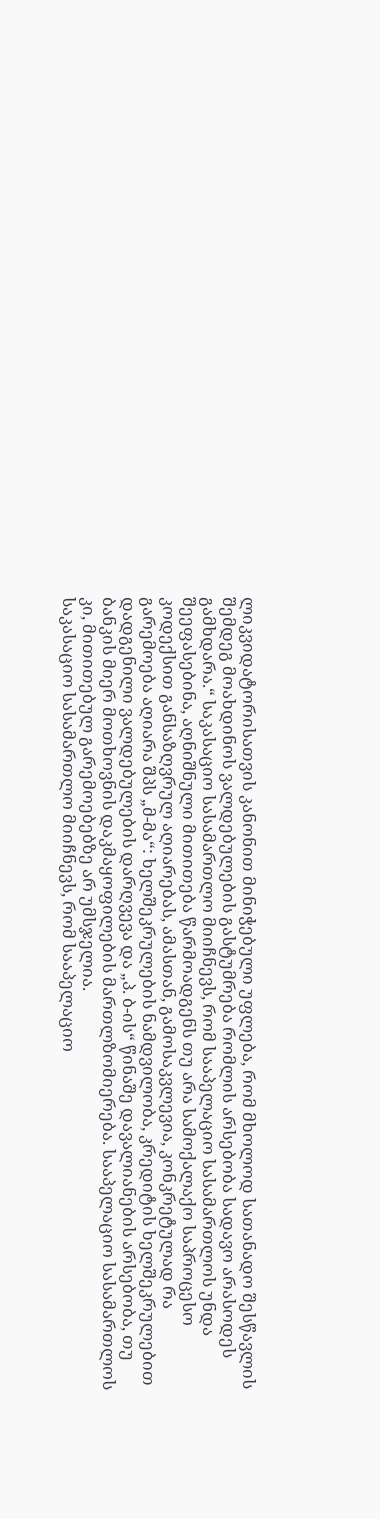ლიკვიდატორისათვის კანონით მინიჭებული უფლება, რომ მხოლოდ სათანადო შესწავლის შემდეგ მოახდინოს ვალდებულების გასტუმრება რომლის არსებობა სადავო არასოდეს გამხდარა.“ საკასაციო სასამართლო მიიჩნევს, რომ სააპელაციო სასამართლოს უნდა შეეფასებინა, აღნიშნული მითითება წარმოადგენს თუ არა სამოქალაქო საპროცესო კოდექსით განსაზღვრულ აღიარებას, ამასთან, გამოსაკვლევია, კონკრეტულად რა გარემოება აღიარა შპს „მ-მა“: ხელშეკრულების ნამდვილობა, კრედიტის ხელშეკრულებით დადგენილი ვალდებულების დარღვევა და „პ. ბ-ის“ წინაშე დავალიანების არსებობა, თუ ბანკის მიერ მოთხოვნის დაკმაყოფილების მართლზომიერება. სააპელაციო სასამართლოს კი, მითითებულ გარემოებებზე არ უმსჯელია.
საკასაციო სასამართლო მიიჩნევს, რომ სააპელაციო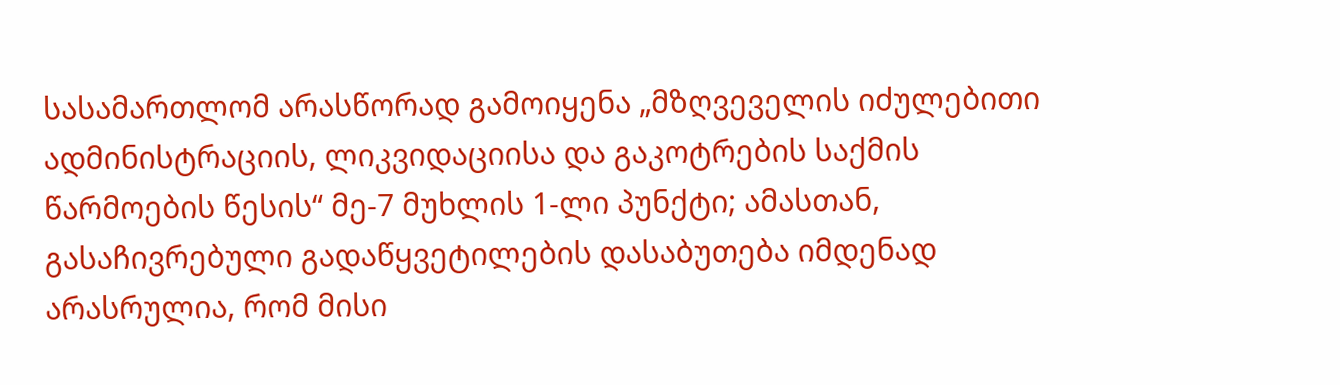სასამართლომ არასწორად გამოიყენა „მზღვეველის იძულებითი ადმინისტრაციის, ლიკვიდაციისა და გაკოტრების საქმის წარმოების წესის“ მე-7 მუხლის 1-ლი პუნქტი; ამასთან, გასაჩივრებული გადაწყვეტილების დასაბუთება იმდენად არასრულია, რომ მისი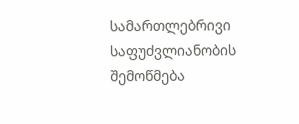სამართლებრივი საფუძვლიანობის შემოწმება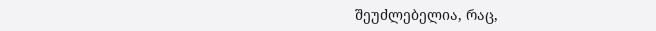შეუძლებელია, რაც,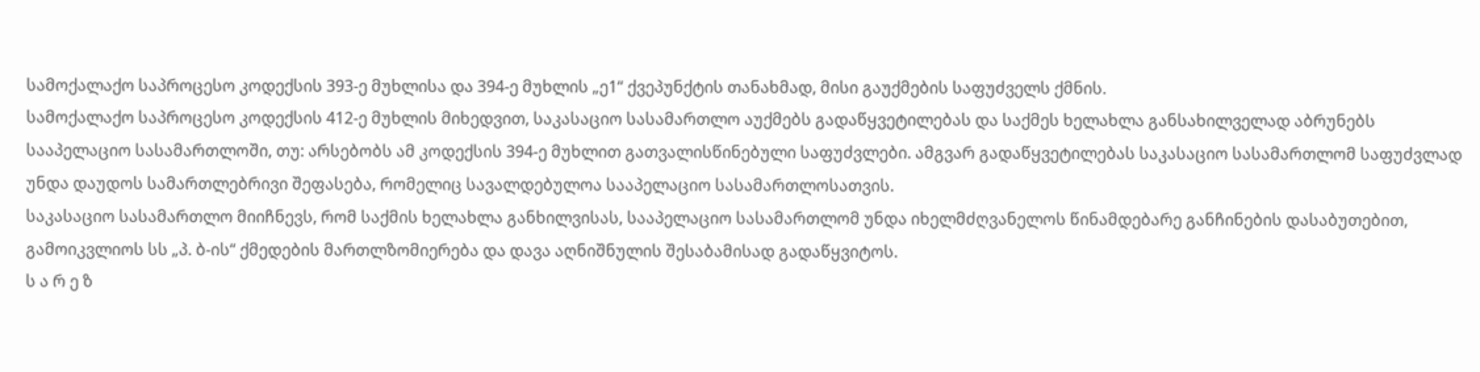სამოქალაქო საპროცესო კოდექსის 393-ე მუხლისა და 394-ე მუხლის „ე1“ ქვეპუნქტის თანახმად, მისი გაუქმების საფუძველს ქმნის.
სამოქალაქო საპროცესო კოდექსის 412-ე მუხლის მიხედვით, საკასაციო სასამართლო აუქმებს გადაწყვეტილებას და საქმეს ხელახლა განსახილველად აბრუნებს სააპელაციო სასამართლოში, თუ: არსებობს ამ კოდექსის 394-ე მუხლით გათვალისწინებული საფუძვლები. ამგვარ გადაწყვეტილებას საკასაციო სასამართლომ საფუძვლად უნდა დაუდოს სამართლებრივი შეფასება, რომელიც სავალდებულოა სააპელაციო სასამართლოსათვის.
საკასაციო სასამართლო მიიჩნევს, რომ საქმის ხელახლა განხილვისას, სააპელაციო სასამართლომ უნდა იხელმძღვანელოს წინამდებარე განჩინების დასაბუთებით, გამოიკვლიოს სს „პ. ბ-ის“ ქმედების მართლზომიერება და დავა აღნიშნულის შესაბამისად გადაწყვიტოს.
ს ა რ ე ზ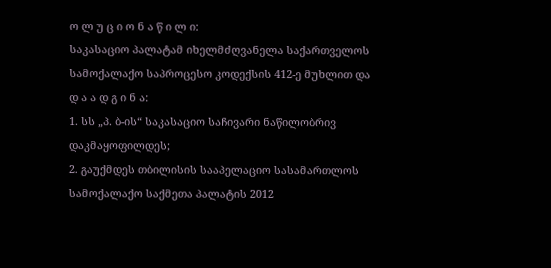ო ლ უ ც ი ო ნ ა წ ი ლ ი:
საკასაციო პალატამ იხელმძღვანელა საქართველოს სამოქალაქო საპროცესო კოდექსის 412-ე მუხლით და
დ ა ა დ გ ი ნ ა:
1. სს „პ. ბ-ის“ საკასაციო საჩივარი ნაწილობრივ დაკმაყოფილდეს;
2. გაუქმდეს თბილისის სააპელაციო სასამართლოს სამოქალაქო საქმეთა პალატის 2012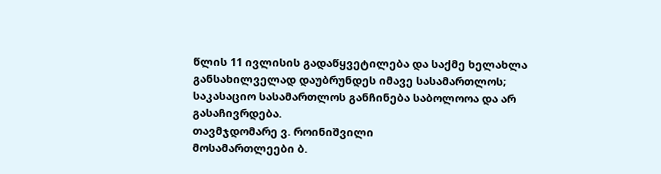წლის 11 ივლისის გადაწყვეტილება და საქმე ხელახლა განსახილველად დაუბრუნდეს იმავე სასამართლოს;
საკასაციო სასამართლოს განჩინება საბოლოოა და არ გასაჩივრდება.
თავმჯდომარე ვ. როინიშვილი
მოსამართლეები ბ.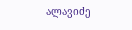ალავიძე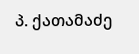პ. ქათამაძე